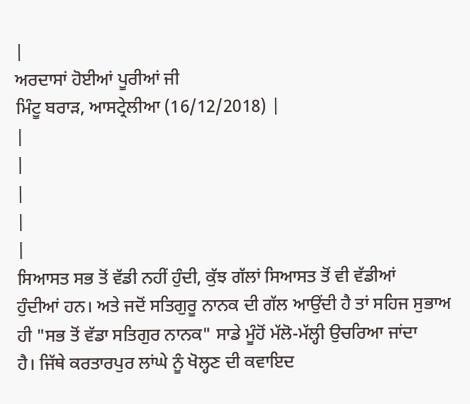|
ਅਰਦਾਸਾਂ ਹੋਈਆਂ ਪੂਰੀਆਂ ਜੀ
ਮਿੰਟੂ ਬਰਾੜ, ਆਸਟ੍ਰੇਲੀਆ (16/12/2018) |
|
|
|
|
|
ਸਿਆਸਤ ਸਭ ਤੋਂ ਵੱਡੀ ਨਹੀਂ ਹੁੰਦੀ, ਕੁੱਝ ਗੱਲਾਂ ਸਿਆਸਤ ਤੋਂ ਵੀ ਵੱਡੀਆਂ
ਹੁੰਦੀਆਂ ਹਨ। ਅਤੇ ਜਦੋਂ ਸਤਿਗੁਰੂ ਨਾਨਕ ਦੀ ਗੱਲ ਆਉਂਦੀ ਹੈ ਤਾਂ ਸਹਿਜ ਸੁਭਾਅ
ਹੀ "ਸਭ ਤੋਂ ਵੱਡਾ ਸਤਿਗੁਰ ਨਾਨਕ" ਸਾਡੇ ਮੂੰਹੋਂ ਮੱਲੋ-ਮੱਲ੍ਹੀ ਉਚਰਿਆ ਜਾਂਦਾ
ਹੈ। ਜਿੱਥੇ ਕਰਤਾਰਪੁਰ ਲਾਂਘੇ ਨੂੰ ਖੋਲ੍ਹਣ ਦੀ ਕਵਾਇਦ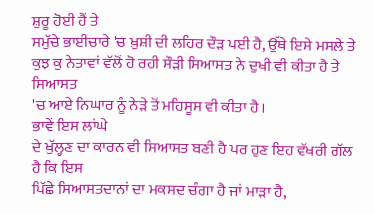ਸ਼ੁਰੂ ਹੋਈ ਹੈਂ ਤੇ
ਸਮੁੱਚੇ ਭਾਈਚਾਰੇ 'ਚ ਖ਼ੁਸ਼ੀ ਦੀ ਲਹਿਰ ਦੌੜ ਪਈ ਹੈ, ਉੱਥੇ ਇਸੇ ਮਸਲੇ ਤੇ
ਕੁਝ ਕੁ ਨੇਤਾਵਾਂ ਵੱਲੋਂ ਹੋ ਰਹੀ ਸੌੜੀ ਸਿਆਸਤ ਨੇ ਦੁਖੀ ਵੀ ਕੀਤਾ ਹੈ ਤੇ ਸਿਆਸਤ
'ਚ ਆਏ ਨਿਘਾਰ ਨੂੰ ਨੇੜੇ ਤੋਂ ਮਹਿਸੂਸ ਵੀ ਕੀਤਾ ਹੈ।
ਭਾਵੇਂ ਇਸ ਲਾਂਘੇ
ਦੇ ਖੁੱਲ੍ਹਣ ਦਾ ਕਾਰਨ ਵੀ ਸਿਆਸਤ ਬਣੀ ਹੈ ਪਰ ਹੁਣ ਇਹ ਵੱਖਰੀ ਗੱਲ ਹੈ ਕਿ ਇਸ
ਪਿੱਛੇ ਸਿਆਸਤਦਾਨਾਂ ਦਾ ਮਕਸਦ ਚੰਗਾ ਹੈ ਜਾਂ ਮਾੜਾ ਹੈ,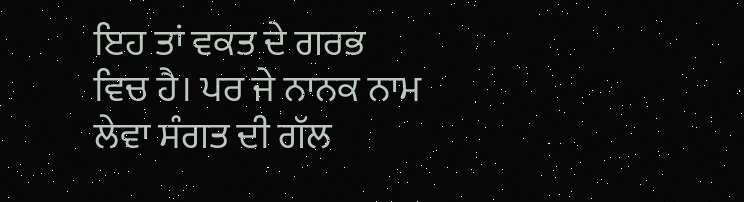ਇਹ ਤਾਂ ਵਕਤ ਦੇ ਗਰਭ
ਵਿਚ ਹੈ। ਪਰ ਜੇ ਨਾਨਕ ਨਾਮ ਲੇਵਾ ਸੰਗਤ ਦੀ ਗੱਲ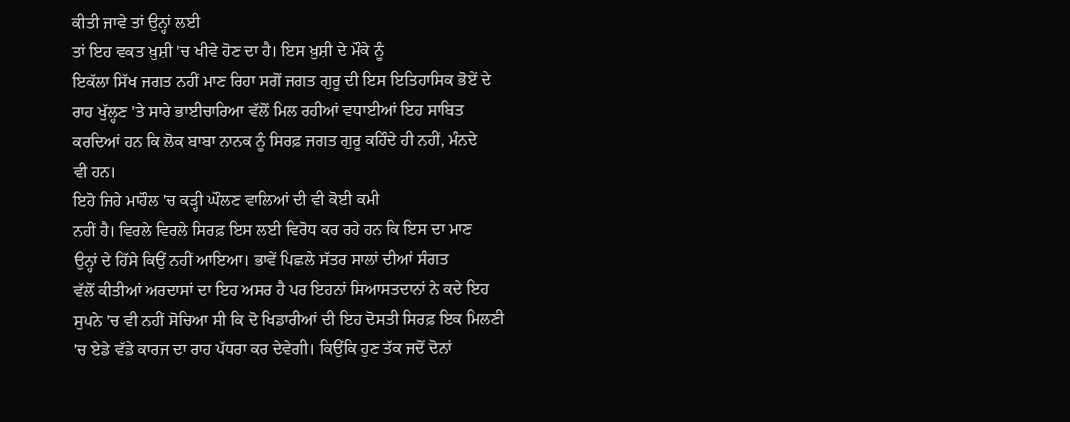ਕੀਤੀ ਜਾਵੇ ਤਾਂ ਉਨ੍ਹਾਂ ਲਈ
ਤਾਂ ਇਹ ਵਕਤ ਖ਼ੁਸ਼ੀ 'ਚ ਖੀਵੇ ਹੋਣ ਦਾ ਹੈ। ਇਸ ਖ਼ੁਸ਼ੀ ਦੇ ਮੌਕੇ ਨੂੰ
ਇਕੱਲਾ ਸਿੱਖ ਜਗਤ ਨਹੀਂ ਮਾਣ ਰਿਹਾ ਸਗੋਂ ਜਗਤ ਗੁਰੂ ਦੀ ਇਸ ਇਤਿਹਾਸਿਕ ਭੋਏਂ ਦੇ
ਰਾਹ ਖੁੱਲ੍ਹਣ 'ਤੇ ਸਾਰੇ ਭਾਈਚਾਰਿਆ ਵੱਲੋਂ ਮਿਲ ਰਹੀਆਂ ਵਧਾਈਆਂ ਇਹ ਸਾਬਿਤ
ਕਰਦਿਆਂ ਹਨ ਕਿ ਲੋਕ ਬਾਬਾ ਨਾਨਕ ਨੂੰ ਸਿਰਫ਼ ਜਗਤ ਗੁਰੂ ਕਹਿੰਦੇ ਹੀ ਨਹੀਂ, ਮੰਨਦੇ
ਵੀ ਹਨ।
ਇਹੋ ਜਿਹੇ ਮਾਹੌਲ 'ਚ ਕੜ੍ਹੀ ਘੌਲਣ ਵਾਲਿਆਂ ਦੀ ਵੀ ਕੋਈ ਕਮੀ
ਨਹੀਂ ਹੈ। ਵਿਰਲੇ ਵਿਰਲੇ ਸਿਰਫ਼ ਇਸ ਲਈ ਵਿਰੋਧ ਕਰ ਰਹੇ ਹਨ ਕਿ ਇਸ ਦਾ ਮਾਣ
ਉਨ੍ਹਾਂ ਦੇ ਹਿੱਸੇ ਕਿਉਂ ਨਹੀਂ ਆਇਆ। ਭਾਵੇਂ ਪਿਛਲੇ ਸੱਤਰ ਸਾਲਾਂ ਦੀਆਂ ਸੰਗਤ
ਵੱਲੋਂ ਕੀਤੀਆਂ ਅਰਦਾਸਾਂ ਦਾ ਇਹ ਅਸਰ ਹੈ ਪਰ ਇਹਨਾਂ ਸਿਆਸਤਦਾਨਾਂ ਨੇ ਕਦੇ ਇਹ
ਸੁਪਨੇ 'ਚ ਵੀ ਨਹੀਂ ਸੋਚਿਆ ਸੀ ਕਿ ਦੋ ਖਿਡਾਰੀਆਂ ਦੀ ਇਹ ਦੋਸਤੀ ਸਿਰਫ਼ ਇਕ ਮਿਲਣੀ
'ਚ ਏਡੇ ਵੱਡੇ ਕਾਰਜ ਦਾ ਰਾਹ ਪੱਧਰਾ ਕਰ ਦੇਵੇਗੀ। ਕਿਉਂਕਿ ਹੁਣ ਤੱਕ ਜਦੋਂ ਦੋਨਾਂ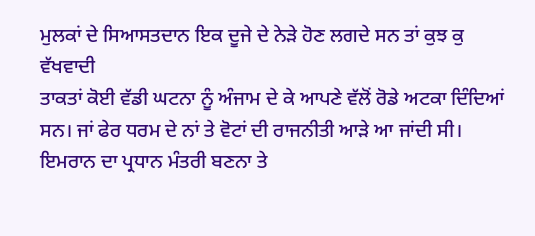ਮੁਲਕਾਂ ਦੇ ਸਿਆਸਤਦਾਨ ਇਕ ਦੂਜੇ ਦੇ ਨੇੜੇ ਹੋਣ ਲਗਦੇ ਸਨ ਤਾਂ ਕੁਝ ਕੁ ਵੱਖਵਾਦੀ
ਤਾਕਤਾਂ ਕੋਈ ਵੱਡੀ ਘਟਨਾ ਨੂੰ ਅੰਜਾਮ ਦੇ ਕੇ ਆਪਣੇ ਵੱਲੋਂ ਰੋਡੇ ਅਟਕਾ ਦਿੰਦਿਆਂ
ਸਨ। ਜਾਂ ਫੇਰ ਧਰਮ ਦੇ ਨਾਂ ਤੇ ਵੋਟਾਂ ਦੀ ਰਾਜਨੀਤੀ ਆੜੇ ਆ ਜਾਂਦੀ ਸੀ।
ਇਮਰਾਨ ਦਾ ਪ੍ਰਧਾਨ ਮੰਤਰੀ ਬਣਨਾ ਤੇ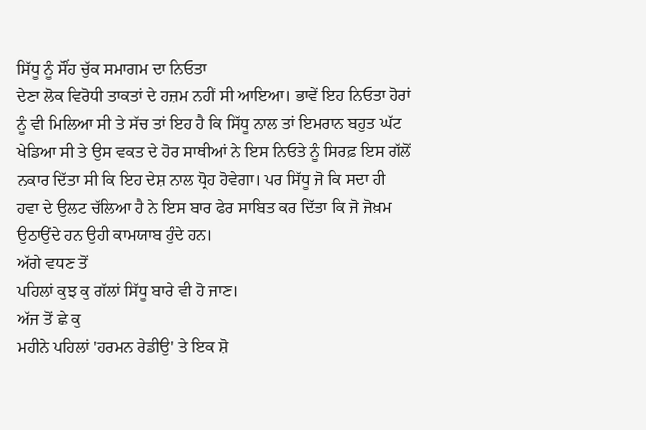ਸਿੱਧੂ ਨੂੰ ਸੌਂਹ ਚੁੱਕ ਸਮਾਗਮ ਦਾ ਨਿਓਤਾ
ਦੇਣਾ ਲੋਕ ਵਿਰੋਧੀ ਤਾਕਤਾਂ ਦੇ ਹਜ਼ਮ ਨਹੀਂ ਸੀ ਆਇਆ। ਭਾਵੇਂ ਇਹ ਨਿਓਤਾ ਹੋਰਾਂ
ਨੂੰ ਵੀ ਮਿਲਿਆ ਸੀ ਤੇ ਸੱਚ ਤਾਂ ਇਹ ਹੈ ਕਿ ਸਿੱਧੂ ਨਾਲ ਤਾਂ ਇਮਰਾਨ ਬਹੁਤ ਘੱਟ
ਖੇਡਿਆ ਸੀ ਤੇ ਉਸ ਵਕਤ ਦੇ ਹੋਰ ਸਾਥੀਆਂ ਨੇ ਇਸ ਨਿਓਤੇ ਨੂੰ ਸਿਰਫ਼ ਇਸ ਗੱਲੋਂ
ਨਕਾਰ ਦਿੱਤਾ ਸੀ ਕਿ ਇਹ ਦੇਸ਼ ਨਾਲ ਧ੍ਰੋਹ ਹੋਵੇਗਾ। ਪਰ ਸਿੱਧੂ ਜੋ ਕਿ ਸਦਾ ਹੀ
ਹਵਾ ਦੇ ਉਲਟ ਚੱਲਿਆ ਹੈ ਨੇ ਇਸ ਬਾਰ ਫੇਰ ਸਾਬਿਤ ਕਰ ਦਿੱਤਾ ਕਿ ਜੋ ਜੋਖ਼ਮ
ਉਠਾਉਂਦੇ ਹਨ ਉਹੀ ਕਾਮਯਾਬ ਹੁੰਦੇ ਹਨ।
ਅੱਗੇ ਵਧਣ ਤੋਂ
ਪਹਿਲਾਂ ਕੁਝ ਕੁ ਗੱਲਾਂ ਸਿੱਧੂ ਬਾਰੇ ਵੀ ਹੋ ਜਾਣ।
ਅੱਜ ਤੋਂ ਛੇ ਕੁ
ਮਹੀਨੇ ਪਹਿਲਾਂ 'ਹਰਮਨ ਰੇਡੀਉ' ਤੇ ਇਕ ਸ਼ੋ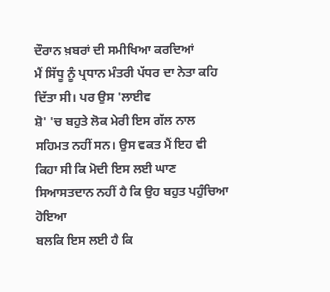ਦੌਰਾਨ ਖ਼ਬਰਾਂ ਦੀ ਸਮੀਖਿਆ ਕਰਦਿਆਂ
ਮੈਂ ਸਿੱਧੂ ਨੂੰ ਪ੍ਰਧਾਨ ਮੰਤਰੀ ਪੱਧਰ ਦਾ ਨੇਤਾ ਕਹਿ ਦਿੱਤਾ ਸੀ। ਪਰ ਉਸ 'ਲਾਈਵ
ਸ਼ੋ' 'ਚ ਬਹੁਤੇ ਲੋਕ ਮੇਰੀ ਇਸ ਗੱਲ ਨਾਲ ਸਹਿਮਤ ਨਹੀਂ ਸਨ। ਉਸ ਵਕਤ ਮੈਂ ਇਹ ਵੀ
ਕਿਹਾ ਸੀ ਕਿ ਮੋਦੀ ਇਸ ਲਈ ਘਾਣ ਸਿਆਸਤਦਾਨ ਨਹੀਂ ਹੈ ਕਿ ਉਹ ਬਹੁਤ ਪਹੁੰਚਿਆ ਹੋਇਆ
ਬਲਕਿ ਇਸ ਲਈ ਹੈ ਕਿ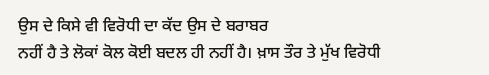ਉਸ ਦੇ ਕਿਸੇ ਵੀ ਵਿਰੋਧੀ ਦਾ ਕੱਦ ਉਸ ਦੇ ਬਰਾਬਰ
ਨਹੀਂ ਹੈ ਤੇ ਲੋਕਾਂ ਕੋਲ ਕੋਈ ਬਦਲ ਹੀ ਨਹੀਂ ਹੈ। ਖ਼ਾਸ ਤੌਰ ਤੇ ਮੁੱਖ ਵਿਰੋਧੀ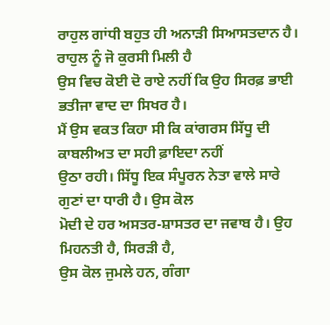ਰਾਹੁਲ ਗਾਂਧੀ ਬਹੁਤ ਹੀ ਅਨਾੜੀ ਸਿਆਸਤਦਾਨ ਹੈ। ਰਾਹੁਲ ਨੂੰ ਜੋ ਕੁਰਸੀ ਮਿਲੀ ਹੈ
ਉਸ ਵਿਚ ਕੋਈ ਦੋ ਰਾਏ ਨਹੀਂ ਕਿ ਉਹ ਸਿਰਫ਼ ਭਾਈ ਭਤੀਜਾ ਵਾਦ ਦਾ ਸਿਖਰ ਹੈ।
ਮੈਂ ਉਸ ਵਕਤ ਕਿਹਾ ਸੀ ਕਿ ਕਾਂਗਰਸ ਸਿੱਧੂ ਦੀ ਕਾਬਲੀਅਤ ਦਾ ਸਹੀ ਫ਼ਾਇਦਾ ਨਹੀਂ
ਉਠਾ ਰਹੀ। ਸਿੱਧੂ ਇਕ ਸੰਪੂਰਨ ਨੇਤਾ ਵਾਲੇ ਸਾਰੇ ਗੁਣਾਂ ਦਾ ਧਾਰੀ ਹੈ। ਉਸ ਕੋਲ
ਮੋਦੀ ਦੇ ਹਰ ਅਸਤਰ-ਸ਼ਾਸਤਰ ਦਾ ਜਵਾਬ ਹੈ। ਉਹ ਮਿਹਨਤੀ ਹੈ, ਸਿਰੜੀ ਹੈ,
ਉਸ ਕੋਲ ਜੁਮਲੇ ਹਨ, ਗੰਗਾ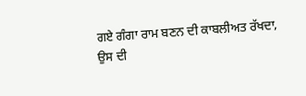ਗਏ ਗੰਗਾ ਰਾਮ ਬਣਨ ਦੀ ਕਾਬਲੀਅਤ ਰੱਖਦਾ,
ਉਸ ਦੀ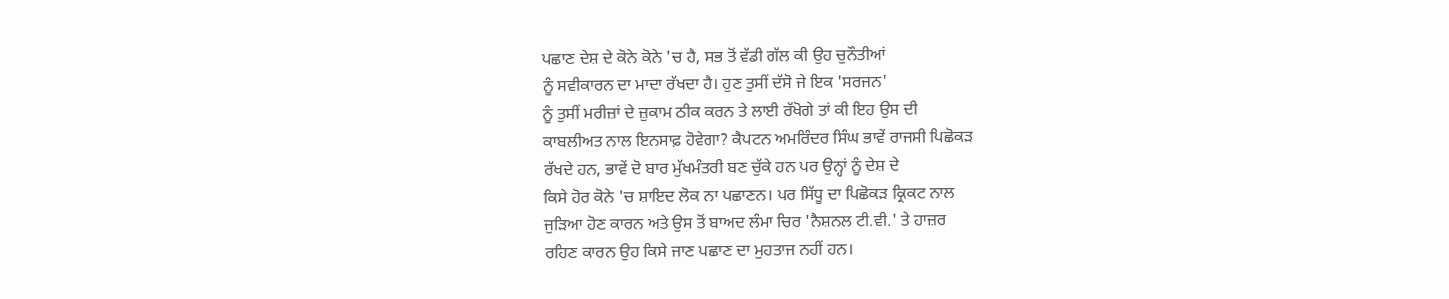ਪਛਾਣ ਦੇਸ਼ ਦੇ ਕੋਨੇ ਕੋਨੇ 'ਚ ਹੈ, ਸਭ ਤੋਂ ਵੱਡੀ ਗੱਲ ਕੀ ਉਹ ਚੁਨੌਤੀਆਂ
ਨੂੰ ਸਵੀਕਾਰਨ ਦਾ ਮਾਦਾ ਰੱਖਦਾ ਹੈ। ਹੁਣ ਤੁਸੀਂ ਦੱਸੋ ਜੇ ਇਕ 'ਸਰਜਨ'
ਨੂੰ ਤੁਸੀਂ ਮਰੀਜ਼ਾਂ ਦੇ ਜ਼ੁਕਾਮ ਠੀਕ ਕਰਨ ਤੇ ਲਾਈ ਰੱਖੋਗੇ ਤਾਂ ਕੀ ਇਹ ਉਸ ਦੀ
ਕਾਬਲੀਅਤ ਨਾਲ ਇਨਸਾਫ਼ ਹੋਵੇਗਾ? ਕੈਪਟਨ ਅਮਰਿੰਦਰ ਸਿੰਘ ਭਾਵੇਂ ਰਾਜਸੀ ਪਿਛੋਕੜ
ਰੱਖਦੇ ਹਨ, ਭਾਵੇਂ ਦੋ ਬਾਰ ਮੁੱਖਮੰਤਰੀ ਬਣ ਚੁੱਕੇ ਹਨ ਪਰ ਉਨ੍ਹਾਂ ਨੂੰ ਦੇਸ਼ ਦੇ
ਕਿਸੇ ਹੋਰ ਕੋਨੇ 'ਚ ਸ਼ਾਇਦ ਲੋਕ ਨਾ ਪਛਾਣਨ। ਪਰ ਸਿੱਧੂ ਦਾ ਪਿਛੋਕੜ ਕ੍ਰਿਕਟ ਨਾਲ
ਜੁੜਿਆ ਹੋਣ ਕਾਰਨ ਅਤੇ ਉਸ ਤੋਂ ਬਾਅਦ ਲੰਮਾ ਚਿਰ 'ਨੈਸ਼ਨਲ ਟੀ.ਵੀ.' ਤੇ ਹਾਜ਼ਰ
ਰਹਿਣ ਕਾਰਨ ਉਹ ਕਿਸੇ ਜਾਣ ਪਛਾਣ ਦਾ ਮੁਹਤਾਜ ਨਹੀਂ ਹਨ।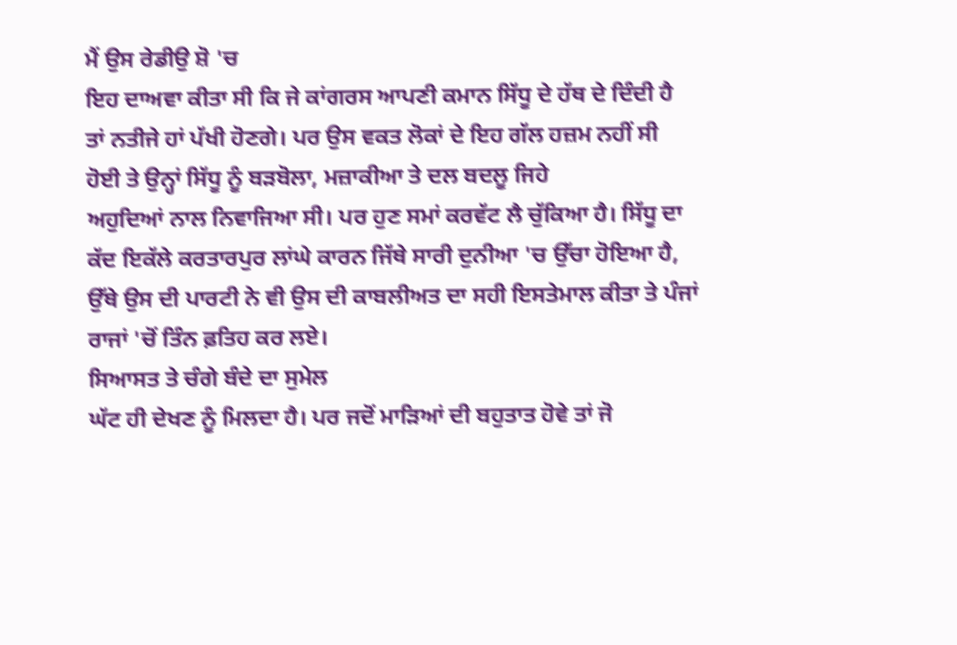ਮੈਂ ਉਸ ਰੇਡੀਉ ਸ਼ੋ 'ਚ
ਇਹ ਦਾਅਵਾ ਕੀਤਾ ਸੀ ਕਿ ਜੇ ਕਾਂਗਰਸ ਆਪਣੀ ਕਮਾਨ ਸਿੱਧੂ ਦੇ ਹੱਥ ਦੇ ਦਿੰਦੀ ਹੈ
ਤਾਂ ਨਤੀਜੇ ਹਾਂ ਪੱਖੀ ਹੋਣਗੇ। ਪਰ ਉਸ ਵਕਤ ਲੋਕਾਂ ਦੇ ਇਹ ਗੱਲ ਹਜ਼ਮ ਨਹੀਂ ਸੀ
ਹੋਈ ਤੇ ਉਨ੍ਹਾਂ ਸਿੱਧੂ ਨੂੰ ਬੜਬੋਲਾ, ਮਜ਼ਾਕੀਆ ਤੇ ਦਲ ਬਦਲੂ ਜਿਹੇ
ਅਹੁਦਿਆਂ ਨਾਲ ਨਿਵਾਜਿਆ ਸੀ। ਪਰ ਹੁਣ ਸਮਾਂ ਕਰਵੱਟ ਲੈ ਚੁੱਕਿਆ ਹੈ। ਸਿੱਧੂ ਦਾ
ਕੱਦ ਇਕੱਲੇ ਕਰਤਾਰਪੁਰ ਲਾਂਘੇ ਕਾਰਨ ਜਿੱਥੇ ਸਾਰੀ ਦੁਨੀਆ 'ਚ ਉੱਚਾ ਹੋਇਆ ਹੈ,
ਉੱਥੇ ਉਸ ਦੀ ਪਾਰਟੀ ਨੇ ਵੀ ਉਸ ਦੀ ਕਾਬਲੀਅਤ ਦਾ ਸਹੀ ਇਸਤੇਮਾਲ ਕੀਤਾ ਤੇ ਪੰਜਾਂ
ਰਾਜਾਂ 'ਚੋਂ ਤਿੰਨ ਫ਼ਤਿਹ ਕਰ ਲਏ।
ਸਿਆਸਤ ਤੇ ਚੰਗੇ ਬੰਦੇ ਦਾ ਸੁਮੇਲ
ਘੱਟ ਹੀ ਦੇਖਣ ਨੂੰ ਮਿਲਦਾ ਹੈ। ਪਰ ਜਦੋਂ ਮਾੜਿਆਂ ਦੀ ਬਹੁਤਾਤ ਹੋਵੇ ਤਾਂ ਜੋ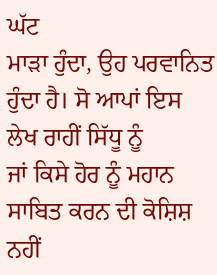ਘੱਟ
ਮਾੜਾ ਹੁੰਦਾ, ਉਹ ਪਰਵਾਨਿਤ ਹੁੰਦਾ ਹੈ। ਸੋ ਆਪਾਂ ਇਸ ਲੇਖ ਰਾਹੀਂ ਸਿੱਧੂ ਨੂੰ
ਜਾਂ ਕਿਸੇ ਹੋਰ ਨੂੰ ਮਹਾਨ ਸਾਬਿਤ ਕਰਨ ਦੀ ਕੋਸ਼ਿਸ਼ ਨਹੀਂ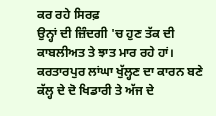ਕਰ ਰਹੇ ਸਿਰਫ਼
ਉਨ੍ਹਾਂ ਦੀ ਜ਼ਿੰਦਗੀ 'ਚ ਹੁਣ ਤੱਕ ਦੀ ਕਾਬਲੀਅਤ ਤੇ ਝਾਤ ਮਾਰ ਰਹੇ ਹਾਂ।
ਕਰਤਾਰਪੁਰ ਲਾਂਘਾ ਖੁੱਲ੍ਹਣ ਦਾ ਕਾਰਨ ਬਣੇ ਕੱਲ੍ਹ ਦੇ ਦੋ ਖਿਡਾਰੀ ਤੇ ਅੱਜ ਦੇ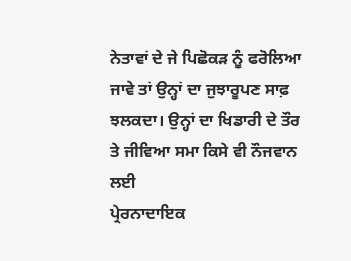ਨੇਤਾਵਾਂ ਦੇ ਜੇ ਪਿਛੋਕੜ ਨੂੰ ਫਰੋਲਿਆ ਜਾਵੇ ਤਾਂ ਉਨ੍ਹਾਂ ਦਾ ਜੁਝਾਰੂਪਣ ਸਾਫ਼
ਝਲਕਦਾ। ਉਨ੍ਹਾਂ ਦਾ ਖਿਡਾਰੀ ਦੇ ਤੌਰ ਤੇ ਜੀਵਿਆ ਸਮਾ ਕਿਸੇ ਵੀ ਨੌਜਵਾਨ ਲਈ
ਪ੍ਰੇਰਨਾਦਾਇਕ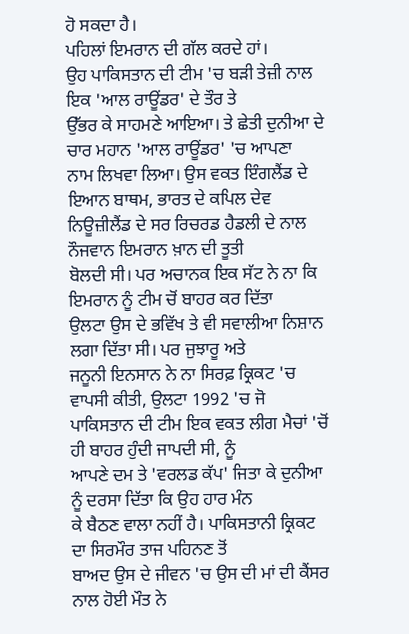ਹੋ ਸਕਦਾ ਹੈ।
ਪਹਿਲਾਂ ਇਮਰਾਨ ਦੀ ਗੱਲ ਕਰਦੇ ਹਾਂ।
ਉਹ ਪਾਕਿਸਤਾਨ ਦੀ ਟੀਮ 'ਚ ਬੜੀ ਤੇਜ਼ੀ ਨਾਲ ਇਕ 'ਆਲ ਰਾਊਂਡਰ' ਦੇ ਤੌਰ ਤੇ
ਉੱਭਰ ਕੇ ਸਾਹਮਣੇ ਆਇਆ। ਤੇ ਛੇਤੀ ਦੁਨੀਆ ਦੇ ਚਾਰ ਮਹਾਨ 'ਆਲ ਰਾਊਂਡਰ' 'ਚ ਆਪਣਾ
ਨਾਮ ਲਿਖਵਾ ਲਿਆ। ਉਸ ਵਕਤ ਇੰਗਲੈਂਡ ਦੇ ਇਆਨ ਬਾਥਮ, ਭਾਰਤ ਦੇ ਕਪਿਲ ਦੇਵ
ਨਿਊਜ਼ੀਲੈਂਡ ਦੇ ਸਰ ਰਿਚਰਡ ਹੈਡਲੀ ਦੇ ਨਾਲ ਨੌਜਵਾਨ ਇਮਰਾਨ ਖ਼ਾਨ ਦੀ ਤੂਤੀ
ਬੋਲਦੀ ਸੀ। ਪਰ ਅਚਾਨਕ ਇਕ ਸੱਟ ਨੇ ਨਾ ਕਿ ਇਮਰਾਨ ਨੂੰ ਟੀਮ ਚੋਂ ਬਾਹਰ ਕਰ ਦਿੱਤਾ
ਉਲਟਾ ਉਸ ਦੇ ਭਵਿੱਖ ਤੇ ਵੀ ਸਵਾਲੀਆ ਨਿਸ਼ਾਨ ਲਗਾ ਦਿੱਤਾ ਸੀ। ਪਰ ਜੁਝਾਰੂ ਅਤੇ
ਜਨੂਨੀ ਇਨਸਾਨ ਨੇ ਨਾ ਸਿਰਫ਼ ਕ੍ਰਿਕਟ 'ਚ ਵਾਪਸੀ ਕੀਤੀ, ਉਲਟਾ 1992 'ਚ ਜੋ
ਪਾਕਿਸਤਾਨ ਦੀ ਟੀਮ ਇਕ ਵਕਤ ਲੀਗ ਮੈਚਾਂ 'ਚੋਂ ਹੀ ਬਾਹਰ ਹੁੰਦੀ ਜਾਪਦੀ ਸੀ, ਨੂੰ
ਆਪਣੇ ਦਮ ਤੇ 'ਵਰਲਡ ਕੱਪ' ਜਿਤਾ ਕੇ ਦੁਨੀਆ ਨੂੰ ਦਰਸਾ ਦਿੱਤਾ ਕਿ ਉਹ ਹਾਰ ਮੰਨ
ਕੇ ਬੈਠਣ ਵਾਲਾ ਨਹੀਂ ਹੈ। ਪਾਕਿਸਤਾਨੀ ਕ੍ਰਿਕਟ ਦਾ ਸਿਰਮੌਰ ਤਾਜ ਪਹਿਨਣ ਤੋਂ
ਬਾਅਦ ਉਸ ਦੇ ਜੀਵਨ 'ਚ ਉਸ ਦੀ ਮਾਂ ਦੀ ਕੈਂਸਰ ਨਾਲ ਹੋਈ ਮੌਤ ਨੇ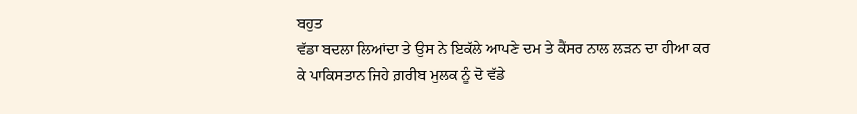ਬਹੁਤ
ਵੱਡਾ ਬਦਲਾ ਲਿਆਂਦਾ ਤੇ ਉਸ ਨੇ ਇਕੱਲੇ ਆਪਣੇ ਦਮ ਤੇ ਕੈਂਸਰ ਨਾਲ ਲੜਨ ਦਾ ਹੀਆ ਕਰ
ਕੇ ਪਾਕਿਸਤਾਨ ਜਿਹੇ ਗ਼ਰੀਬ ਮੁਲਕ ਨੂੰ ਦੋ ਵੱਡੇ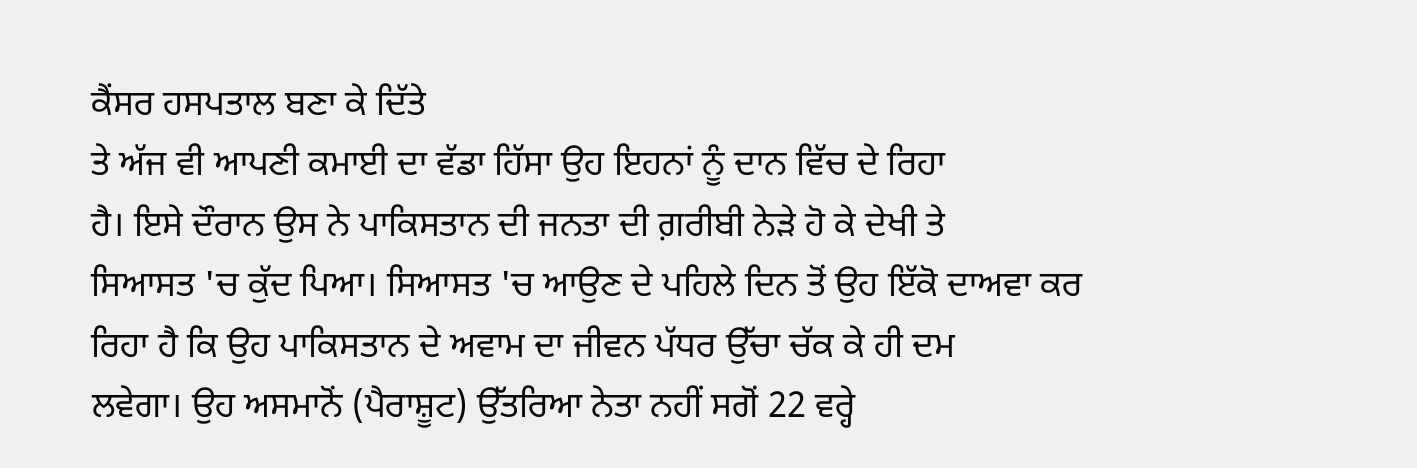ਕੈਂਸਰ ਹਸਪਤਾਲ ਬਣਾ ਕੇ ਦਿੱਤੇ
ਤੇ ਅੱਜ ਵੀ ਆਪਣੀ ਕਮਾਈ ਦਾ ਵੱਡਾ ਹਿੱਸਾ ਉਹ ਇਹਨਾਂ ਨੂੰ ਦਾਨ ਵਿੱਚ ਦੇ ਰਿਹਾ
ਹੈ। ਇਸੇ ਦੌਰਾਨ ਉਸ ਨੇ ਪਾਕਿਸਤਾਨ ਦੀ ਜਨਤਾ ਦੀ ਗ਼ਰੀਬੀ ਨੇੜੇ ਹੋ ਕੇ ਦੇਖੀ ਤੇ
ਸਿਆਸਤ 'ਚ ਕੁੱਦ ਪਿਆ। ਸਿਆਸਤ 'ਚ ਆਉਣ ਦੇ ਪਹਿਲੇ ਦਿਨ ਤੋਂ ਉਹ ਇੱਕੋ ਦਾਅਵਾ ਕਰ
ਰਿਹਾ ਹੈ ਕਿ ਉਹ ਪਾਕਿਸਤਾਨ ਦੇ ਅਵਾਮ ਦਾ ਜੀਵਨ ਪੱਧਰ ਉੱਚਾ ਚੱਕ ਕੇ ਹੀ ਦਮ
ਲਵੇਗਾ। ਉਹ ਅਸਮਾਨੋਂ (ਪੈਰਾਸ਼ੂਟ) ਉੱਤਰਿਆ ਨੇਤਾ ਨਹੀਂ ਸਗੋਂ 22 ਵਰ੍ਹੇ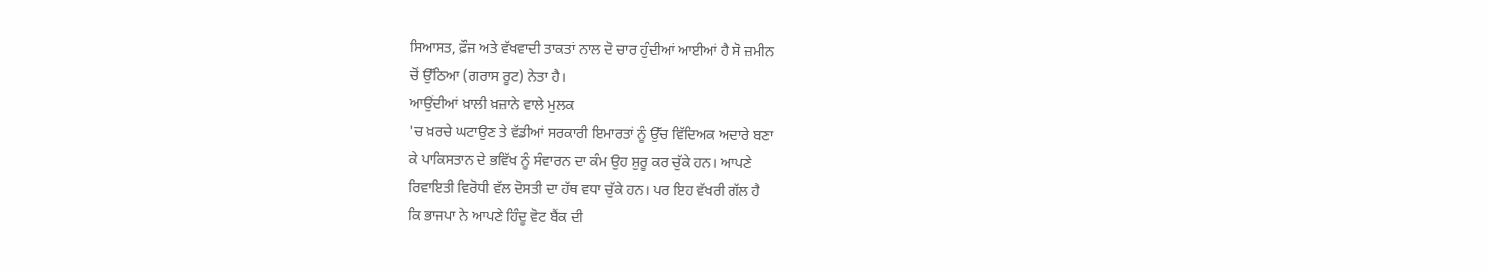ਸਿਆਸਤ, ਫ਼ੌਜ ਅਤੇ ਵੱਖਵਾਦੀ ਤਾਕਤਾਂ ਨਾਲ ਦੋ ਚਾਰ ਹੁੰਦੀਆਂ ਆਈਆਂ ਹੈ ਸੋ ਜ਼ਮੀਨ
ਚੋਂ ਉੱਠਿਆ (ਗਰਾਸ ਰੂਟ) ਨੇਤਾ ਹੈ।
ਆਉਂਦੀਆਂ ਖ਼ਾਲੀ ਖ਼ਜ਼ਾਨੇ ਵਾਲੇ ਮੁਲਕ
'ਚ ਖ਼ਰਚੇ ਘਟਾਉਣ ਤੇ ਵੱਡੀਆਂ ਸਰਕਾਰੀ ਇਮਾਰਤਾਂ ਨੂੰ ਉੱਚ ਵਿੱਦਿਅਕ ਅਦਾਰੇ ਬਣਾ
ਕੇ ਪਾਕਿਸਤਾਨ ਦੇ ਭਵਿੱਖ ਨੂੰ ਸੰਵਾਰਨ ਦਾ ਕੰਮ ਉਹ ਸ਼ੁਰੂ ਕਰ ਚੁੱਕੇ ਹਨ। ਆਪਣੇ
ਰਿਵਾਇਤੀ ਵਿਰੋਧੀ ਵੱਲ ਦੋਸਤੀ ਦਾ ਹੱਥ ਵਧਾ ਚੁੱਕੇ ਹਨ। ਪਰ ਇਹ ਵੱਖਰੀ ਗੱਲ ਹੈ
ਕਿ ਭਾਜਪਾ ਨੇ ਆਪਣੇ ਹਿੰਦੂ ਵੋਟ ਬੈਂਕ ਦੀ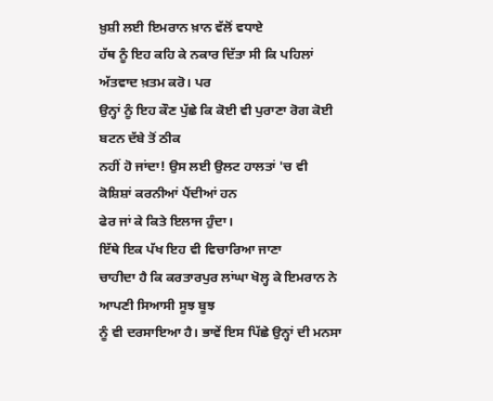ਖ਼ੁਸ਼ੀ ਲਈ ਇਮਰਾਨ ਖ਼ਾਨ ਵੱਲੋਂ ਵਧਾਏ
ਹੱਥ ਨੂੰ ਇਹ ਕਹਿ ਕੇ ਨਕਾਰ ਦਿੱਤਾ ਸੀ ਕਿ ਪਹਿਲਾਂ ਅੱਤਵਾਦ ਖ਼ਤਮ ਕਰੋ। ਪਰ
ਉਨ੍ਹਾਂ ਨੂੰ ਇਹ ਕੌਣ ਪੁੱਛੇ ਕਿ ਕੋਈ ਵੀ ਪੁਰਾਣਾ ਰੋਗ ਕੋਈ ਬਟਨ ਦੱਬੇ ਤੋਂ ਠੀਕ
ਨਹੀਂ ਹੋ ਜਾਂਦਾ! ਉਸ ਲਈ ਉਲਟ ਹਾਲਤਾਂ 'ਚ ਵੀ ਕੋਸ਼ਿਸ਼ਾਂ ਕਰਨੀਆਂ ਪੈਂਦੀਆਂ ਹਨ
ਫੇਰ ਜਾਂ ਕੇ ਕਿਤੇ ਇਲਾਜ ਹੁੰਦਾ।
ਇੱਥੇ ਇਕ ਪੱਖ ਇਹ ਵੀ ਵਿਚਾਰਿਆ ਜਾਣਾ
ਚਾਹੀਦਾ ਹੈ ਕਿ ਕਰਤਾਰਪੁਰ ਲਾਂਘਾ ਖੋਲ੍ਹ ਕੇ ਇਮਰਾਨ ਨੇ ਆਪਣੀ ਸਿਆਸੀ ਸੂਝ ਬੂਝ
ਨੂੰ ਵੀ ਦਰਸਾਇਆ ਹੈ। ਭਾਵੇਂ ਇਸ ਪਿੱਛੇ ਉਨ੍ਹਾਂ ਦੀ ਮਨਸਾ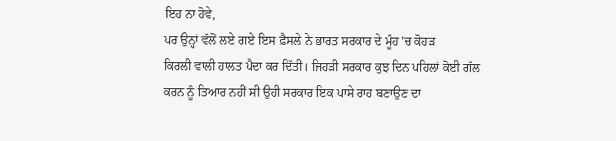ਇਹ ਨਾ ਹੋਵੇ,
ਪਰ ਉਨ੍ਹਾਂ ਵੱਲੋਂ ਲਏ ਗਏ ਇਸ ਫ਼ੈਸਲੇ ਨੇ ਭਾਰਤ ਸਰਕਾਰ ਦੇ ਮੂੰਹ 'ਚ ਕੋਹੜ
ਕਿਰਲੀ ਵਾਲੀ ਹਾਲਤ ਪੈਦਾ ਕਰ ਦਿੱਤੀ। ਜਿਹੜੀ ਸਰਕਾਰ ਕੁਝ ਦਿਨ ਪਹਿਲਾਂ ਕੋਈ ਗੱਲ
ਕਰਨ ਨੂੰ ਤਿਆਰ ਨਹੀਂ ਸੀ ਉਹੀ ਸਰਕਾਰ ਇਕ ਪਾਸੇ ਰਾਹ ਬਣਾਉਣ ਦਾ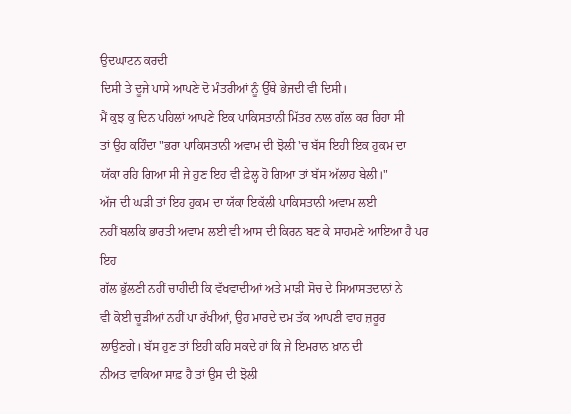ਉਦਘਾਟਨ ਕਰਦੀ
ਦਿਸੀ ਤੇ ਦੂਜੇ ਪਾਸੇ ਆਪਣੇ ਦੋ ਮੰਤਰੀਆਂ ਨੂੰ ਉੱਥੇ ਭੇਜਦੀ ਵੀ ਦਿਸੀ।
ਮੈਂ ਕੁਝ ਕੁ ਦਿਨ ਪਹਿਲਾਂ ਆਪਣੇ ਇਕ ਪਾਕਿਸਤਾਨੀ ਮਿੱਤਰ ਨਾਲ ਗੱਲ ਕਰ ਰਿਹਾ ਸੀ
ਤਾਂ ਉਹ ਕਹਿੰਦਾ "ਭਰਾ ਪਾਕਿਸਤਾਨੀ ਅਵਾਮ ਦੀ ਝੋਲੀ 'ਚ ਬੱਸ ਇਹੀ ਇਕ ਹੁਕਮ ਦਾ
ਯੱਕਾ ਰਹਿ ਗਿਆ ਸੀ ਜੇ ਹੁਣ ਇਹ ਵੀ ਫ਼ੇਲ੍ਹ ਹੋ ਗਿਆ ਤਾਂ ਬੱਸ ਅੱਲਾਹ ਬੇਲੀ।"
ਅੱਜ ਦੀ ਘੜੀ ਤਾਂ ਇਹ ਹੁਕਮ ਦਾ ਯੱਕਾ ਇਕੱਲੀ ਪਾਕਿਸਤਾਨੀ ਅਵਾਮ ਲਈ
ਨਹੀਂ ਬਲਕਿ ਭਾਰਤੀ ਅਵਾਮ ਲਈ ਵੀ ਆਸ ਦੀ ਕਿਰਨ ਬਣ ਕੇ ਸਾਹਮਣੇ ਆਇਆ ਹੈ ਪਰ ਇਹ
ਗੱਲ ਭੁੱਲਣੀ ਨਹੀਂ ਚਾਹੀਦੀ ਕਿ ਵੱਖਵਾਦੀਆਂ ਅਤੇ ਮਾੜੀ ਸੋਚ ਦੇ ਸਿਆਸਤਦਾਨਾਂ ਨੇ
ਵੀ ਕੋਈ ਚੂੜੀਆਂ ਨਹੀਂ ਪਾ ਰੱਖੀਆਂ, ਉਹ ਮਾਰਦੇ ਦਮ ਤੱਕ ਆਪਣੀ ਵਾਹ ਜ਼ਰੂਰ
ਲਾਉਣਗੇ। ਬੱਸ ਹੁਣ ਤਾਂ ਇਹੀ ਕਹਿ ਸਕਦੇ ਹਾਂ ਕਿ ਜੇ ਇਮਰਾਨ ਖ਼ਾਨ ਦੀ
ਨੀਅਤ ਵਾਕਿਆ ਸਾਫ਼ ਹੈ ਤਾਂ ਉਸ ਦੀ ਝੋਲੀ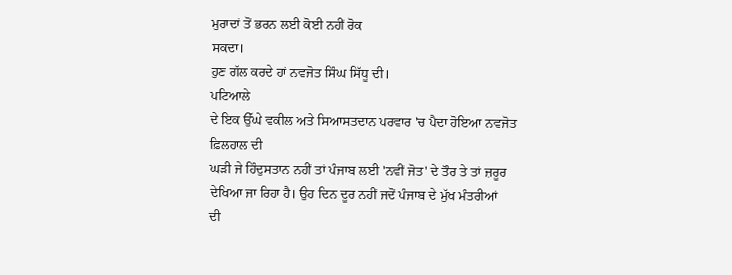ਮੁਰਾਦਾਂ ਤੋਂ ਭਰਨ ਲਈ ਕੋਈ ਨਹੀਂ ਰੋਕ
ਸਕਦਾ।
ਹੁਣ ਗੱਲ ਕਰਦੇ ਹਾਂ ਨਵਜੋਤ ਸਿੰਘ ਸਿੱਧੂ ਦੀ।
ਪਟਿਆਲੇ
ਦੇ ਇਕ ਉੱਘੇ ਵਕੀਲ ਅਤੇ ਸਿਆਸਤਦਾਨ ਪਰਵਾਰ 'ਚ ਪੈਦਾ ਹੋਇਆ ਨਵਜੋਤ ਫ਼ਿਲਹਾਲ ਦੀ
ਘੜੀ ਜੇ ਹਿੰਦੁਸਤਾਨ ਨਹੀਂ ਤਾਂ ਪੰਜਾਬ ਲਈ 'ਨਵੀਂ ਜੋਤ' ਦੇ ਤੌਰ ਤੇ ਤਾਂ ਜ਼ਰੂਰ
ਦੇਖਿਆ ਜਾ ਰਿਹਾ ਹੈ। ਉਹ ਦਿਨ ਦੂਰ ਨਹੀਂ ਜਦੋਂ ਪੰਜਾਬ ਦੇ ਮੁੱਖ ਮੰਤਰੀਆਂ
ਦੀ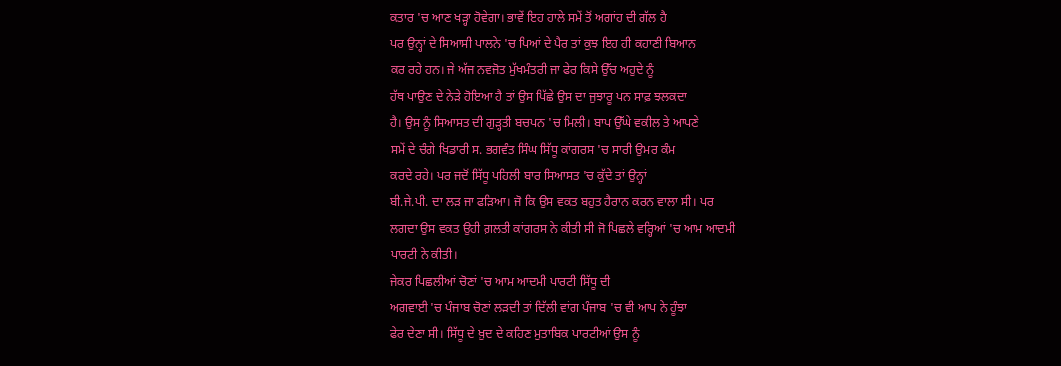ਕਤਾਰ 'ਚ ਆਣ ਖੜ੍ਹਾ ਹੋਵੇਗਾ। ਭਾਵੇਂ ਇਹ ਹਾਲੇ ਸਮੇਂ ਤੋਂ ਅਗਾਂਹ ਦੀ ਗੱਲ ਹੈ
ਪਰ ਉਨ੍ਹਾਂ ਦੇ ਸਿਆਸੀ ਪਾਲਨੇ 'ਚ ਪਿਆਂ ਦੇ ਪੈਰ ਤਾਂ ਕੁਝ ਇਹ ਹੀ ਕਹਾਣੀ ਬਿਆਨ
ਕਰ ਰਹੇ ਹਨ। ਜੇ ਅੱਜ ਨਵਜੋਤ ਮੁੱਖਮੰਤਰੀ ਜਾ ਫੇਰ ਕਿਸੇ ਉੱਚ ਅਹੁਦੇ ਨੂੰ
ਹੱਥ ਪਾਉਣ ਦੇ ਨੇੜੇ ਹੋਇਆ ਹੈ ਤਾਂ ਉਸ ਪਿੱਛੇ ਉਸ ਦਾ ਜੁਝਾਰੂ ਪਨ ਸਾਫ਼ ਝਲਕਦਾ
ਹੈ। ਉਸ ਨੂੰ ਸਿਆਸਤ ਦੀ ਗੁੜ੍ਹਤੀ ਬਚਪਨ 'ਚ ਮਿਲੀ। ਬਾਪ ਉੱਘੇ ਵਕੀਲ ਤੇ ਆਪਣੇ
ਸਮੇਂ ਦੇ ਚੰਗੇ ਖਿਡਾਰੀ ਸ. ਭਗਵੰਤ ਸਿੰਘ ਸਿੱਧੂ ਕਾਂਗਰਸ 'ਚ ਸਾਰੀ ਉਮਰ ਕੰਮ
ਕਰਦੇ ਰਹੇ। ਪਰ ਜਦੋਂ ਸਿੱਧੂ ਪਹਿਲੀ ਬਾਰ ਸਿਆਸਤ 'ਚ ਕੁੱਦੇ ਤਾਂ ਉਨ੍ਹਾਂ
ਬੀ.ਜੇ.ਪੀ. ਦਾ ਲੜ ਜਾ ਫੜਿਆ। ਜੋ ਕਿ ਉਸ ਵਕਤ ਬਹੁਤ ਹੈਰਾਨ ਕਰਨ ਵਾਲਾ ਸੀ। ਪਰ
ਲਗਦਾ ਉਸ ਵਕਤ ਉਹੀ ਗ਼ਲਤੀ ਕਾਂਗਰਸ ਨੇ ਕੀਤੀ ਸੀ ਜੋ ਪਿਛਲੇ ਵਰ੍ਹਿਆਂ 'ਚ ਆਮ ਆਦਮੀ
ਪਾਰਟੀ ਨੇ ਕੀਤੀ।
ਜੇਕਰ ਪਿਛਲੀਆਂ ਚੋਣਾਂ 'ਚ ਆਮ ਆਦਮੀ ਪਾਰਟੀ ਸਿੱਧੂ ਦੀ
ਅਗਵਾਈ 'ਚ ਪੰਜਾਬ ਚੋਣਾਂ ਲੜਦੀ ਤਾਂ ਦਿੱਲੀ ਵਾਂਗ ਪੰਜਾਬ 'ਚ ਵੀ ਆਪ ਨੇ ਹੂੰਝਾ
ਫੇਰ ਦੇਣਾ ਸੀ। ਸਿੱਧੂ ਦੇ ਖ਼ੁਦ ਦੇ ਕਹਿਣ ਮੁਤਾਬਿਕ ਪਾਰਟੀਆਂ ਉਸ ਨੂੰ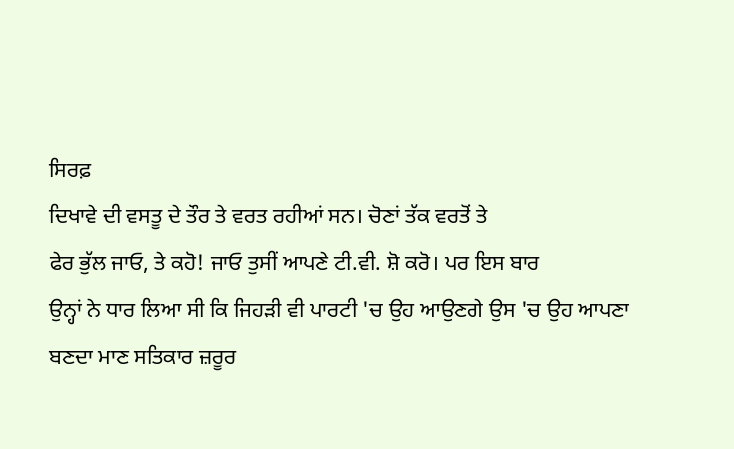ਸਿਰਫ਼
ਦਿਖਾਵੇ ਦੀ ਵਸਤੂ ਦੇ ਤੌਰ ਤੇ ਵਰਤ ਰਹੀਆਂ ਸਨ। ਚੋਣਾਂ ਤੱਕ ਵਰਤੋਂ ਤੇ
ਫੇਰ ਭੁੱਲ ਜਾਓ, ਤੇ ਕਹੋ! ਜਾਓ ਤੁਸੀਂ ਆਪਣੇ ਟੀ.ਵੀ. ਸ਼ੋ ਕਰੋ। ਪਰ ਇਸ ਬਾਰ
ਉਨ੍ਹਾਂ ਨੇ ਧਾਰ ਲਿਆ ਸੀ ਕਿ ਜਿਹੜੀ ਵੀ ਪਾਰਟੀ 'ਚ ਉਹ ਆਉਣਗੇ ਉਸ 'ਚ ਉਹ ਆਪਣਾ
ਬਣਦਾ ਮਾਣ ਸਤਿਕਾਰ ਜ਼ਰੂਰ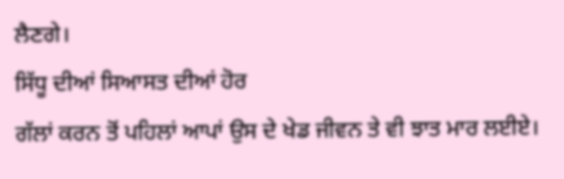ਲੈਣਗੇ।
ਸਿੱਧੂ ਦੀਆਂ ਸਿਆਸਤ ਦੀਆਂ ਹੋਰ
ਗੱਲਾਂ ਕਰਨ ਤੋਂ ਪਹਿਲਾਂ ਆਪਾਂ ਉਸ ਦੇ ਖੇਡ ਜੀਵਨ ਤੇ ਵੀ ਝਾਤ ਮਾਰ ਲਈਏ।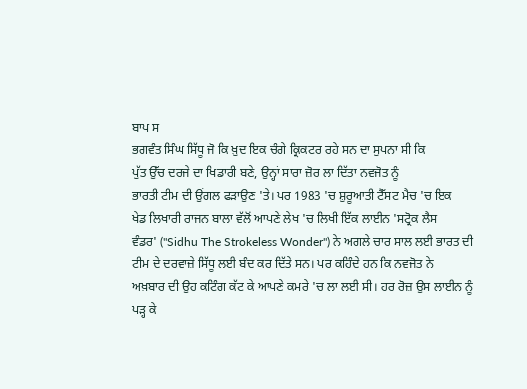ਬਾਪ ਸ
ਭਗਵੰਤ ਸਿੰਘ ਸਿੱਧੂ ਜੋ ਕਿ ਖ਼ੁਦ ਇਕ ਚੰਗੇ ਕ੍ਰਿਕਟਰ ਰਹੇ ਸਨ ਦਾ ਸੁਪਨਾ ਸੀ ਕਿ
ਪੁੱਤ ਉੱਚ ਦਰਜੇ ਦਾ ਖਿਡਾਰੀ ਬਣੇ, ਉਨ੍ਹਾਂ ਸਾਰਾ ਜ਼ੋਰ ਲਾ ਦਿੱਤਾ ਨਵਜੋਤ ਨੂੰ
ਭਾਰਤੀ ਟੀਮ ਦੀ ਉਂਗਲ ਫੜਾਉਣ 'ਤੇ। ਪਰ 1983 'ਚ ਸ਼ੁਰੂਆਤੀ ਟੈੱਸਟ ਮੈਚ 'ਚ ਇਕ
ਖੇਡ ਲਿਖਾਰੀ ਰਾਜਨ ਬਾਲਾ ਵੱਲੋਂ ਆਪਣੇ ਲੇਖ 'ਚ ਲਿਖੀ ਇੱਕ ਲਾਈਨ 'ਸਟ੍ਰੋਕ ਲੈਸ
ਵੰਡਰ' ("Sidhu The Strokeless Wonder") ਨੇ ਅਗਲੇ ਚਾਰ ਸਾਲ ਲਈ ਭਾਰਤ ਦੀ
ਟੀਮ ਦੇ ਦਰਵਾਜ਼ੇ ਸਿੱਧੂ ਲਈ ਬੰਦ ਕਰ ਦਿੱਤੇ ਸਨ। ਪਰ ਕਹਿੰਦੇ ਹਨ ਕਿ ਨਵਜੋਤ ਨੇ
ਅਖ਼ਬਾਰ ਦੀ ਉਹ ਕਟਿੰਗ ਕੱਟ ਕੇ ਆਪਣੇ ਕਮਰੇ 'ਚ ਲਾ ਲਈ ਸੀ। ਹਰ ਰੋਜ਼ ਉਸ ਲਾਈਨ ਨੂੰ
ਪੜ੍ਹ ਕੇ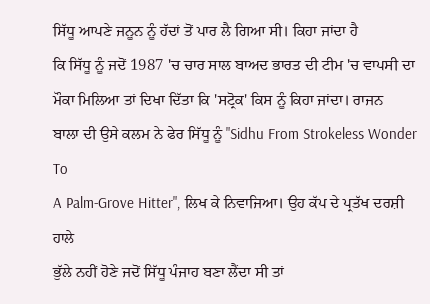ਸਿੱਧੂ ਆਪਣੇ ਜਨੂਨ ਨੂੰ ਹੱਦਾਂ ਤੋਂ ਪਾਰ ਲੈ ਗਿਆ ਸੀ। ਕਿਹਾ ਜਾਂਦਾ ਹੈ
ਕਿ ਸਿੱਧੂ ਨੂੰ ਜਦੋਂ 1987 'ਚ ਚਾਰ ਸਾਲ ਬਾਅਦ ਭਾਰਤ ਦੀ ਟੀਮ 'ਚ ਵਾਪਸੀ ਦਾ
ਮੌਕਾ ਮਿਲਿਆ ਤਾਂ ਦਿਖਾ ਦਿੱਤਾ ਕਿ 'ਸਟ੍ਰੋਕ' ਕਿਸ ਨੂੰ ਕਿਹਾ ਜਾਂਦਾ। ਰਾਜਨ
ਬਾਲਾ ਦੀ ਉਸੇ ਕਲਮ ਨੇ ਫੇਰ ਸਿੱਧੂ ਨੂੰ "Sidhu From Strokeless Wonder To
A Palm-Grove Hitter", ਲਿਖ ਕੇ ਨਿਵਾਜਿਆ। ਉਹ ਕੱਪ ਦੇ ਪ੍ਰਤੱਖ ਦਰਸ਼ੀ ਹਾਲੇ
ਭੁੱਲੇ ਨਹੀਂ ਹੋਣੇ ਜਦੋਂ ਸਿੱਧੂ ਪੰਜਾਹ ਬਣਾ ਲੈਂਦਾ ਸੀ ਤਾਂ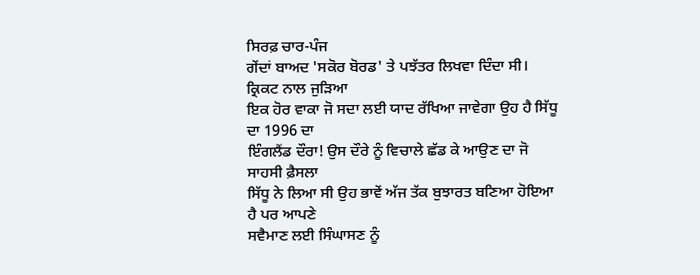ਸਿਰਫ਼ ਚਾਰ-ਪੰਜ
ਗੇਂਦਾਂ ਬਾਅਦ 'ਸਕੋਰ ਬੋਰਡ' ਤੇ ਪਝੱਤਰ ਲਿਖਵਾ ਦਿੰਦਾ ਸੀ। ਕ੍ਰਿਕਟ ਨਾਲ ਜੁੜਿਆ
ਇਕ ਹੋਰ ਵਾਕਾ ਜੋ ਸਦਾ ਲਈ ਯਾਦ ਰੱਖਿਆ ਜਾਵੇਗਾ ਉਹ ਹੈ ਸਿੱਧੂ ਦਾ 1996 ਦਾ
ਇੰਗਲੈਂਡ ਦੌਰਾ! ਉਸ ਦੌਰੇ ਨੂੰ ਵਿਚਾਲੇ ਛੱਡ ਕੇ ਆਉਣ ਦਾ ਜੋ ਸਾਹਸੀ ਫ਼ੈਸਲਾ
ਸਿੱਧੂ ਨੇ ਲਿਆ ਸੀ ਉਹ ਭਾਵੇਂ ਅੱਜ ਤੱਕ ਬੁਝਾਰਤ ਬਣਿਆ ਹੋਇਆ ਹੈ ਪਰ ਆਪਣੇ
ਸਵੈਮਾਣ ਲਈ ਸਿੰਘਾਸਣ ਨੂੰ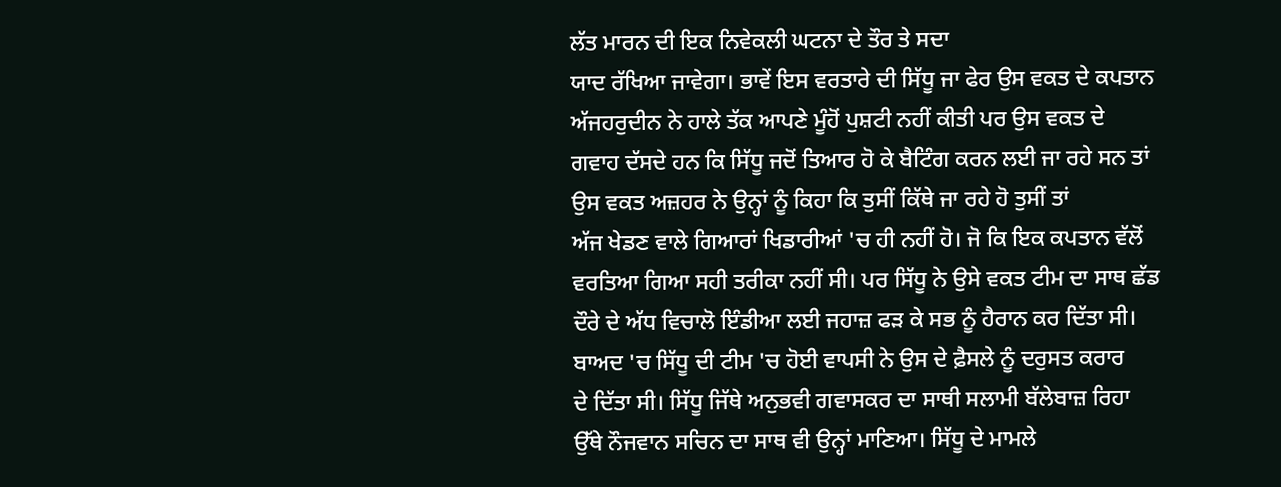ਲੱਤ ਮਾਰਨ ਦੀ ਇਕ ਨਿਵੇਕਲੀ ਘਟਨਾ ਦੇ ਤੌਰ ਤੇ ਸਦਾ
ਯਾਦ ਰੱਖਿਆ ਜਾਵੇਗਾ। ਭਾਵੇਂ ਇਸ ਵਰਤਾਰੇ ਦੀ ਸਿੱਧੂ ਜਾ ਫੇਰ ਉਸ ਵਕਤ ਦੇ ਕਪਤਾਨ
ਅੱਜਹਰੁਦੀਨ ਨੇ ਹਾਲੇ ਤੱਕ ਆਪਣੇ ਮੂੰਹੋਂ ਪੁਸ਼ਟੀ ਨਹੀਂ ਕੀਤੀ ਪਰ ਉਸ ਵਕਤ ਦੇ
ਗਵਾਹ ਦੱਸਦੇ ਹਨ ਕਿ ਸਿੱਧੂ ਜਦੋਂ ਤਿਆਰ ਹੋ ਕੇ ਬੈਟਿੰਗ ਕਰਨ ਲਈ ਜਾ ਰਹੇ ਸਨ ਤਾਂ
ਉਸ ਵਕਤ ਅਜ਼ਹਰ ਨੇ ਉਨ੍ਹਾਂ ਨੂੰ ਕਿਹਾ ਕਿ ਤੁਸੀਂ ਕਿੱਥੇ ਜਾ ਰਹੇ ਹੋ ਤੁਸੀਂ ਤਾਂ
ਅੱਜ ਖੇਡਣ ਵਾਲੇ ਗਿਆਰਾਂ ਖਿਡਾਰੀਆਂ 'ਚ ਹੀ ਨਹੀਂ ਹੋ। ਜੋ ਕਿ ਇਕ ਕਪਤਾਨ ਵੱਲੋਂ
ਵਰਤਿਆ ਗਿਆ ਸਹੀ ਤਰੀਕਾ ਨਹੀਂ ਸੀ। ਪਰ ਸਿੱਧੂ ਨੇ ਉਸੇ ਵਕਤ ਟੀਮ ਦਾ ਸਾਥ ਛੱਡ
ਦੌਰੇ ਦੇ ਅੱਧ ਵਿਚਾਲੋ ਇੰਡੀਆ ਲਈ ਜਹਾਜ਼ ਫੜ ਕੇ ਸਭ ਨੂੰ ਹੈਰਾਨ ਕਰ ਦਿੱਤਾ ਸੀ।
ਬਾਅਦ 'ਚ ਸਿੱਧੂ ਦੀ ਟੀਮ 'ਚ ਹੋਈ ਵਾਪਸੀ ਨੇ ਉਸ ਦੇ ਫ਼ੈਸਲੇ ਨੂੰ ਦਰੁਸਤ ਕਰਾਰ
ਦੇ ਦਿੱਤਾ ਸੀ। ਸਿੱਧੂ ਜਿੱਥੇ ਅਨੁਭਵੀ ਗਵਾਸਕਰ ਦਾ ਸਾਥੀ ਸਲਾਮੀ ਬੱਲੇਬਾਜ਼ ਰਿਹਾ
ਉੱਥੇ ਨੌਜਵਾਨ ਸਚਿਨ ਦਾ ਸਾਥ ਵੀ ਉਨ੍ਹਾਂ ਮਾਣਿਆ। ਸਿੱਧੂ ਦੇ ਮਾਮਲੇ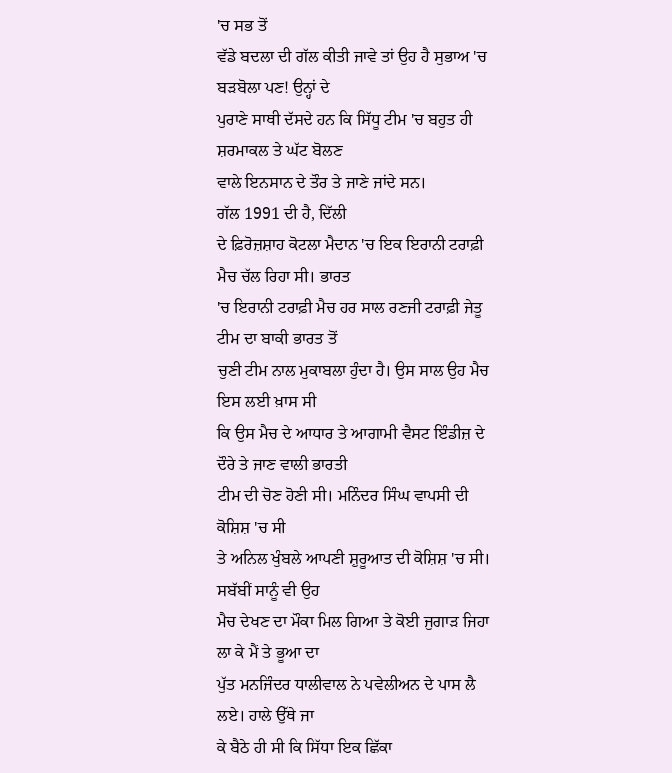'ਚ ਸਭ ਤੋਂ
ਵੱਡੇ ਬਦਲਾ ਦੀ ਗੱਲ ਕੀਤੀ ਜਾਵੇ ਤਾਂ ਉਹ ਹੈ ਸੁਭਾਅ 'ਚ ਬੜਬੋਲਾ ਪਣ! ਉਨ੍ਹਾਂ ਦੇ
ਪੁਰਾਣੇ ਸਾਥੀ ਦੱਸਦੇ ਹਨ ਕਿ ਸਿੱਧੂ ਟੀਮ 'ਚ ਬਹੁਤ ਹੀ ਸ਼ਰਮਾਕਲ ਤੇ ਘੱਟ ਬੋਲਣ
ਵਾਲੇ ਇਨਸਾਨ ਦੇ ਤੌਰ ਤੇ ਜਾਣੇ ਜਾਂਦੇ ਸਨ।
ਗੱਲ 1991 ਦੀ ਹੈ, ਦਿੱਲੀ
ਦੇ ਫ਼ਿਰੋਜ਼ਸ਼ਾਹ ਕੋਟਲਾ ਮੈਦਾਨ 'ਚ ਇਕ ਇਰਾਨੀ ਟਰਾਫ਼ੀ ਮੈਚ ਚੱਲ ਰਿਹਾ ਸੀ। ਭਾਰਤ
'ਚ ਇਰਾਨੀ ਟਰਾਫ਼ੀ ਮੈਚ ਹਰ ਸਾਲ ਰਣਜੀ ਟਰਾਫ਼ੀ ਜੇਤੂ ਟੀਮ ਦਾ ਬਾਕੀ ਭਾਰਤ ਤੋਂ
ਚੁਣੀ ਟੀਮ ਨਾਲ ਮੁਕਾਬਲਾ ਹੁੰਦਾ ਹੈ। ਉਸ ਸਾਲ ਉਹ ਮੈਚ ਇਸ ਲਈ ਖ਼ਾਸ ਸੀ
ਕਿ ਉਸ ਮੈਚ ਦੇ ਆਧਾਰ ਤੇ ਆਗਾਮੀ ਵੈਸਟ ਇੰਡੀਜ਼ ਦੇ ਦੌਰੇ ਤੇ ਜਾਣ ਵਾਲੀ ਭਾਰਤੀ
ਟੀਮ ਦੀ ਚੋਣ ਹੋਣੀ ਸੀ। ਮਨਿੰਦਰ ਸਿੰਘ ਵਾਪਸੀ ਦੀ ਕੋਸ਼ਿਸ਼ 'ਚ ਸੀ
ਤੇ ਅਨਿਲ ਖੁੰਬਲੇ ਆਪਣੀ ਸ਼ੁਰੂਆਤ ਦੀ ਕੋਸ਼ਿਸ਼ 'ਚ ਸੀ। ਸਬੱਬੀਂ ਸਾਨੂੰ ਵੀ ਉਹ
ਮੈਚ ਦੇਖਣ ਦਾ ਮੌਕਾ ਮਿਲ ਗਿਆ ਤੇ ਕੋਈ ਜੁਗਾੜ ਜਿਹਾ ਲਾ ਕੇ ਮੈਂ ਤੇ ਭੂਆ ਦਾ
ਪੁੱਤ ਮਨਜਿੰਦਰ ਧਾਲੀਵਾਲ ਨੇ ਪਵੇਲੀਅਨ ਦੇ ਪਾਸ ਲੈ ਲਏ। ਹਾਲੇ ਉੱਥੇ ਜਾ
ਕੇ ਬੈਠੇ ਹੀ ਸੀ ਕਿ ਸਿੱਧਾ ਇਕ ਛਿੱਕਾ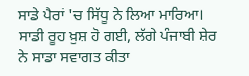ਸਾਡੇ ਪੈਰਾਂ 'ਚ ਸਿੱਧੂ ਨੇ ਲਿਆ ਮਾਰਿਆ।
ਸਾਡੀ ਰੂਹ ਖ਼ੁਸ਼ ਹੋ ਗਈ, ਲੱਗੇ ਪੰਜਾਬੀ ਸ਼ੇਰ ਨੇ ਸਾਡਾ ਸਵਾਗਤ ਕੀਤਾ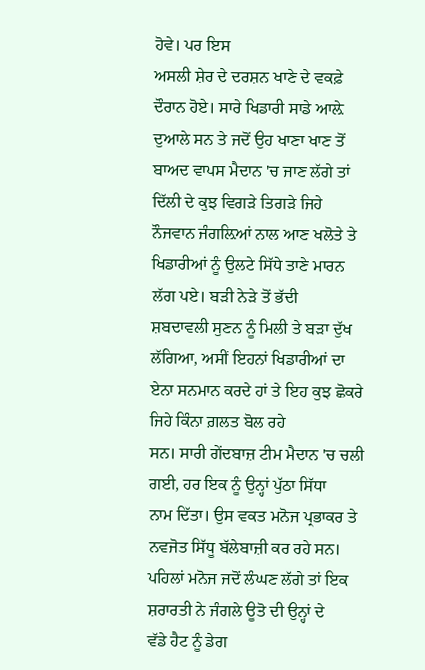ਹੋਵੇ। ਪਰ ਇਸ
ਅਸਲੀ ਸ਼ੇਰ ਦੇ ਦਰਸ਼ਨ ਖਾਣੇ ਦੇ ਵਕਫ਼ੇ ਦੌਰਾਨ ਹੋਏ। ਸਾਰੇ ਖਿਡਾਰੀ ਸਾਡੇ ਆਲ਼ੇ
ਦੁਆਲੇ ਸਨ ਤੇ ਜਦੋਂ ਉਹ ਖਾਣਾ ਖਾਣ ਤੋਂ ਬਾਅਦ ਵਾਪਸ ਮੈਦਾਨ 'ਚ ਜਾਣ ਲੱਗੇ ਤਾਂ
ਦਿੱਲੀ ਦੇ ਕੁਝ ਵਿਗੜੇ ਤਿਗੜੇ ਜਿਹੇ ਨੌਜਵਾਨ ਜੰਗਲ਼ਿਆਂ ਨਾਲ ਆਣ ਖਲੋਤੇ ਤੇ
ਖਿਡਾਰੀਆਂ ਨੂੰ ਉਲਟੇ ਸਿੱਧੇ ਤਾਣੇ ਮਾਰਨ ਲੱਗ ਪਏ। ਬੜੀ ਨੇੜੇ ਤੋਂ ਭੱਦੀ
ਸ਼ਬਦਾਵਲੀ ਸੁਣਨ ਨੂੰ ਮਿਲੀ ਤੇ ਬੜਾ ਦੁੱਖ ਲੱਗਿਆ, ਅਸੀਂ ਇਹਨਾਂ ਖਿਡਾਰੀਆਂ ਦਾ
ਏਨਾ ਸਨਮਾਨ ਕਰਦੇ ਹਾਂ ਤੇ ਇਹ ਕੁਝ ਛੋਕਰੇ ਜਿਹੇ ਕਿੰਨਾ ਗ਼ਲਤ ਬੋਲ ਰਹੇ
ਸਨ। ਸਾਰੀ ਗੇਂਦਬਾਜ਼ ਟੀਮ ਮੈਦਾਨ 'ਚ ਚਲੀ ਗਈ, ਹਰ ਇਕ ਨੂੰ ਉਨ੍ਹਾਂ ਪੁੱਠਾ ਸਿੱਧਾ
ਨਾਮ ਦਿੱਤਾ। ਉਸ ਵਕਤ ਮਨੋਜ ਪ੍ਰਭਾਕਰ ਤੇ ਨਵਜੋਤ ਸਿੱਧੂ ਬੱਲੇਬਾਜ਼ੀ ਕਰ ਰਹੇ ਸਨ।
ਪਹਿਲਾਂ ਮਨੋਜ ਜਦੋਂ ਲੰਘਣ ਲੱਗੇ ਤਾਂ ਇਕ ਸ਼ਰਾਰਤੀ ਨੇ ਜੰਗਲੇ ਊਤੋ ਦੀ ਉਨ੍ਹਾਂ ਦੇ
ਵੱਡੇ ਹੈਟ ਨੂੰ ਡੇਗ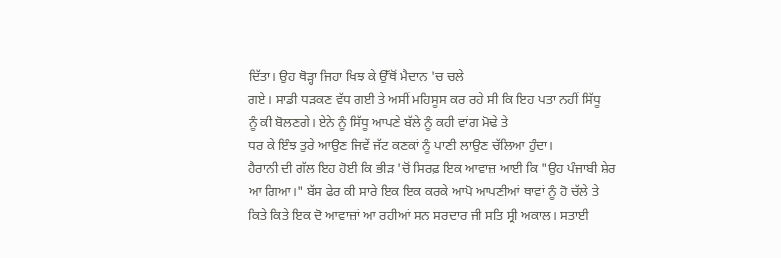ਦਿੱਤਾ। ਉਹ ਥੋੜ੍ਹਾ ਜਿਹਾ ਖਿਝ ਕੇ ਉੱਥੋਂ ਮੈਦਾਨ 'ਚ ਚਲੇ
ਗਏ। ਸਾਡੀ ਧੜਕਣ ਵੱਧ ਗਈ ਤੇ ਅਸੀਂ ਮਹਿਸੂਸ ਕਰ ਰਹੇ ਸੀ ਕਿ ਇਹ ਪਤਾ ਨਹੀਂ ਸਿੱਧੂ
ਨੂੰ ਕੀ ਬੋਲਣਗੇ। ਏਨੇ ਨੂੰ ਸਿੱਧੂ ਆਪਣੇ ਬੱਲੇ ਨੂੰ ਕਹੀ ਵਾਂਗ ਮੋਢੇ ਤੇ
ਧਰ ਕੇ ਇੰਝ ਤੁਰੇ ਆਉਣ ਜਿਵੇਂ ਜੱਟ ਕਣਕਾਂ ਨੂੰ ਪਾਣੀ ਲਾਉਣ ਚੱਲਿਆ ਹੁੰਦਾ।
ਹੈਰਾਨੀ ਦੀ ਗੱਲ ਇਹ ਹੋਈ ਕਿ ਭੀੜ 'ਚੋਂ ਸਿਰਫ਼ ਇਕ ਆਵਾਜ਼ ਆਈ ਕਿ "ਉਹ ਪੰਜਾਬੀ ਸ਼ੇਰ
ਆ ਗਿਆ।" ਬੱਸ ਫੇਰ ਕੀ ਸਾਰੇ ਇਕ ਇਕ ਕਰਕੇ ਆਪੋ ਆਪਣੀਆਂ ਥਾਵਾਂ ਨੂੰ ਹੋ ਚੱਲੇ ਤੇ
ਕਿਤੇ ਕਿਤੇ ਇਕ ਦੋ ਆਵਾਜ਼ਾਂ ਆ ਰਹੀਆਂ ਸਨ ਸਰਦਾਰ ਜੀ ਸਤਿ ਸ੍ਰੀ ਅਕਾਲ। ਸਤਾਈ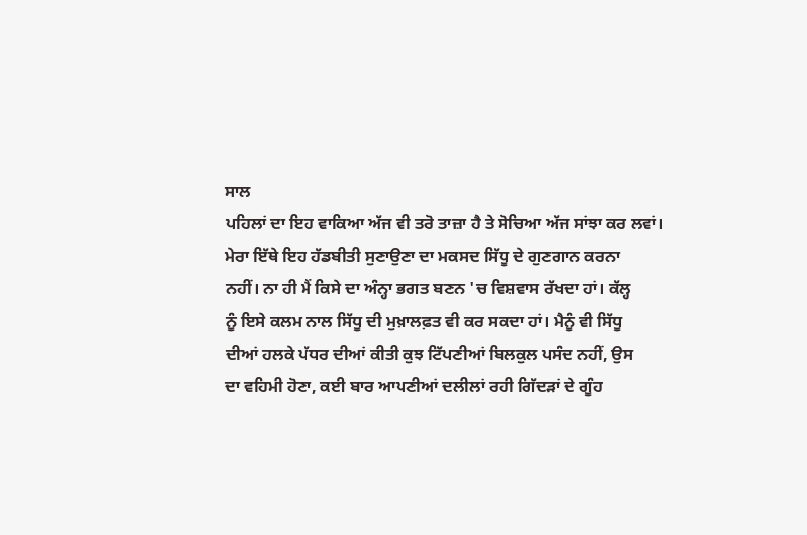ਸਾਲ
ਪਹਿਲਾਂ ਦਾ ਇਹ ਵਾਕਿਆ ਅੱਜ ਵੀ ਤਰੋ ਤਾਜ਼ਾ ਹੈ ਤੇ ਸੋਚਿਆ ਅੱਜ ਸਾਂਝਾ ਕਰ ਲਵਾਂ।
ਮੇਰਾ ਇੱਥੇ ਇਹ ਹੱਡਬੀਤੀ ਸੁਣਾਉਣਾ ਦਾ ਮਕਸਦ ਸਿੱਧੂ ਦੇ ਗੁਣਗਾਨ ਕਰਨਾ
ਨਹੀਂ। ਨਾ ਹੀ ਮੈਂ ਕਿਸੇ ਦਾ ਅੰਨ੍ਹਾ ਭਗਤ ਬਣਨ 'ਚ ਵਿਸ਼ਵਾਸ ਰੱਖਦਾ ਹਾਂ। ਕੱਲ੍ਹ
ਨੂੰ ਇਸੇ ਕਲਮ ਨਾਲ ਸਿੱਧੂ ਦੀ ਮੁਖ਼ਾਲਫ਼ਤ ਵੀ ਕਰ ਸਕਦਾ ਹਾਂ। ਮੈਨੂੰ ਵੀ ਸਿੱਧੂ
ਦੀਆਂ ਹਲਕੇ ਪੱਧਰ ਦੀਆਂ ਕੀਤੀ ਕੁਝ ਟਿੱਪਣੀਆਂ ਬਿਲਕੁਲ ਪਸੰਦ ਨਹੀਂ, ਉਸ
ਦਾ ਵਹਿਮੀ ਹੋਣਾ, ਕਈ ਬਾਰ ਆਪਣੀਆਂ ਦਲੀਲਾਂ ਰਹੀ ਗਿੱਦੜਾਂ ਦੇ ਗੂੰਹ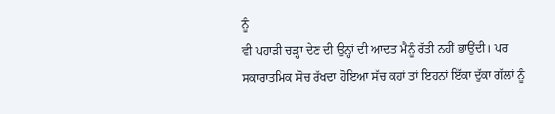ਨੂੰ
ਵੀ ਪਹਾੜੀ ਚੜ੍ਹਾ ਦੇਣ ਦੀ ਉਨ੍ਹਾਂ ਦੀ ਆਦਤ ਮੈਨੂੰ ਰੱਤੀ ਨਹੀਂ ਭਾਉਂਦੀ। ਪਰ
ਸਕਾਰਾਤਮਿਕ ਸੋਚ ਰੱਖਦਾ ਹੋਇਆ ਸੱਚ ਕਹਾਂ ਤਾਂ ਇਹਨਾਂ ਇੱਕਾ ਦੁੱਕਾ ਗੱਲਾਂ ਨੂੰ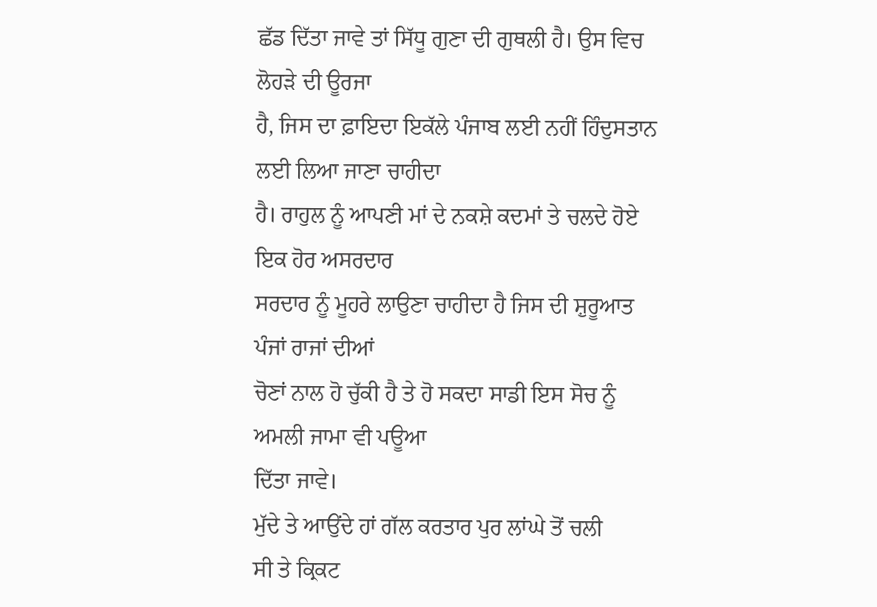ਛੱਡ ਦਿੱਤਾ ਜਾਵੇ ਤਾਂ ਸਿੱਧੂ ਗੁਣਾ ਦੀ ਗੁਥਲੀ ਹੈ। ਉਸ ਵਿਚ ਲੋਹੜੇ ਦੀ ਊਰਜਾ
ਹੈ, ਜਿਸ ਦਾ ਫ਼ਾਇਦਾ ਇਕੱਲੇ ਪੰਜਾਬ ਲਈ ਨਹੀਂ ਹਿੰਦੁਸਤਾਨ ਲਈ ਲਿਆ ਜਾਣਾ ਚਾਹੀਦਾ
ਹੈ। ਰਾਹੁਲ ਨੂੰ ਆਪਣੀ ਮਾਂ ਦੇ ਨਕਸ਼ੇ ਕਦਮਾਂ ਤੇ ਚਲਦੇ ਹੋਏ ਇਕ ਹੋਰ ਅਸਰਦਾਰ
ਸਰਦਾਰ ਨੂੰ ਮੂਹਰੇ ਲਾਉਣਾ ਚਾਹੀਦਾ ਹੈ ਜਿਸ ਦੀ ਸ਼ੁਰੂਆਤ ਪੰਜਾਂ ਰਾਜਾਂ ਦੀਆਂ
ਚੋਣਾਂ ਨਾਲ ਹੋ ਚੁੱਕੀ ਹੈ ਤੇ ਹੋ ਸਕਦਾ ਸਾਡੀ ਇਸ ਸੋਚ ਨੂੰ ਅਮਲੀ ਜਾਮਾ ਵੀ ਪਊਆ
ਦਿੱਤਾ ਜਾਵੇ।
ਮੁੱਦੇ ਤੇ ਆਉਂਦੇ ਹਾਂ ਗੱਲ ਕਰਤਾਰ ਪੁਰ ਲਾਂਘੇ ਤੋਂ ਚਲੀ
ਸੀ ਤੇ ਕ੍ਰਿਕਟ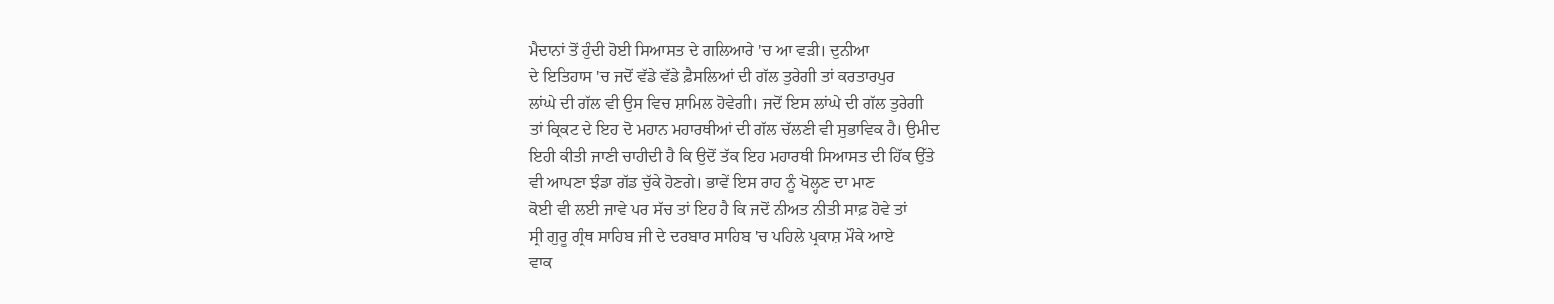ਮੈਦਾਨਾਂ ਤੋਂ ਹੁੰਦੀ ਹੋਈ ਸਿਆਸਤ ਦੇ ਗਲਿਆਰੇ 'ਚ ਆ ਵੜੀ। ਦੁਨੀਆ
ਦੇ ਇਤਿਹਾਸ 'ਚ ਜਦੋਂ ਵੱਡੇ ਵੱਡੇ ਫ਼ੈਸਲਿਆਂ ਦੀ ਗੱਲ ਤੁਰੇਗੀ ਤਾਂ ਕਰਤਾਰਪੁਰ
ਲਾਂਘੇ ਦੀ ਗੱਲ ਵੀ ਉਸ ਵਿਚ ਸ਼ਾਮਿਲ ਹੋਵੇਗੀ। ਜਦੋਂ ਇਸ ਲਾਂਘੇ ਦੀ ਗੱਲ ਤੁਰੇਗੀ
ਤਾਂ ਕ੍ਰਿਕਟ ਦੇ ਇਹ ਦੋ ਮਹਾਨ ਮਹਾਰਥੀਆਂ ਦੀ ਗੱਲ ਚੱਲਣੀ ਵੀ ਸੁਭਾਵਿਕ ਹੈ। ਉਮੀਦ
ਇਹੀ ਕੀਤੀ ਜਾਣੀ ਚਾਹੀਦੀ ਹੈ ਕਿ ਉਦੋਂ ਤੱਕ ਇਹ ਮਹਾਰਥੀ ਸਿਆਸਤ ਦੀ ਹਿੱਕ ਉੱਤੇ
ਵੀ ਆਪਣਾ ਝੰਡਾ ਗੱਡ ਚੁੱਕੇ ਹੋਣਗੇ। ਭਾਵੇਂ ਇਸ ਰਾਹ ਨੂੰ ਖੋਲ੍ਹਣ ਦਾ ਮਾਣ
ਕੋਈ ਵੀ ਲਈ ਜਾਵੇ ਪਰ ਸੱਚ ਤਾਂ ਇਹ ਹੈ ਕਿ ਜਦੋਂ ਨੀਅਤ ਨੀਤੀ ਸਾਫ਼ ਹੋਵੇ ਤਾਂ
ਸ੍ਰੀ ਗੁਰੂ ਗ੍ਰੰਥ ਸਾਹਿਬ ਜੀ ਦੇ ਦਰਬਾਰ ਸਾਹਿਬ 'ਚ ਪਹਿਲੇ ਪ੍ਰਕਾਸ਼ ਮੌਕੇ ਆਏ
ਵਾਕ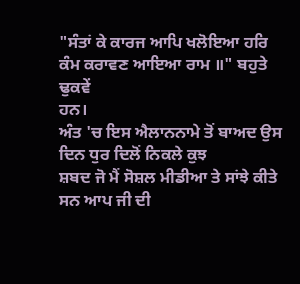"ਸੰਤਾਂ ਕੇ ਕਾਰਜ ਆਪਿ ਖਲੋਇਆ ਹਰਿ ਕੰਮ ਕਰਾਵਣ ਆਇਆ ਰਾਮ ॥" ਬਹੁਤੇ ਢੁਕਵੇਂ
ਹਨ।
ਅੰਤ 'ਚ ਇਸ ਐਲਾਨਨਾਮੇ ਤੋਂ ਬਾਅਦ ਉਸ ਦਿਨ ਧੁਰ ਦਿਲੋਂ ਨਿਕਲੇ ਕੁਝ
ਸ਼ਬਦ ਜੋ ਮੈਂ ਸੋਸ਼ਲ ਮੀਡੀਆ ਤੇ ਸਾਂਝੇ ਕੀਤੇ ਸਨ ਆਪ ਜੀ ਦੀ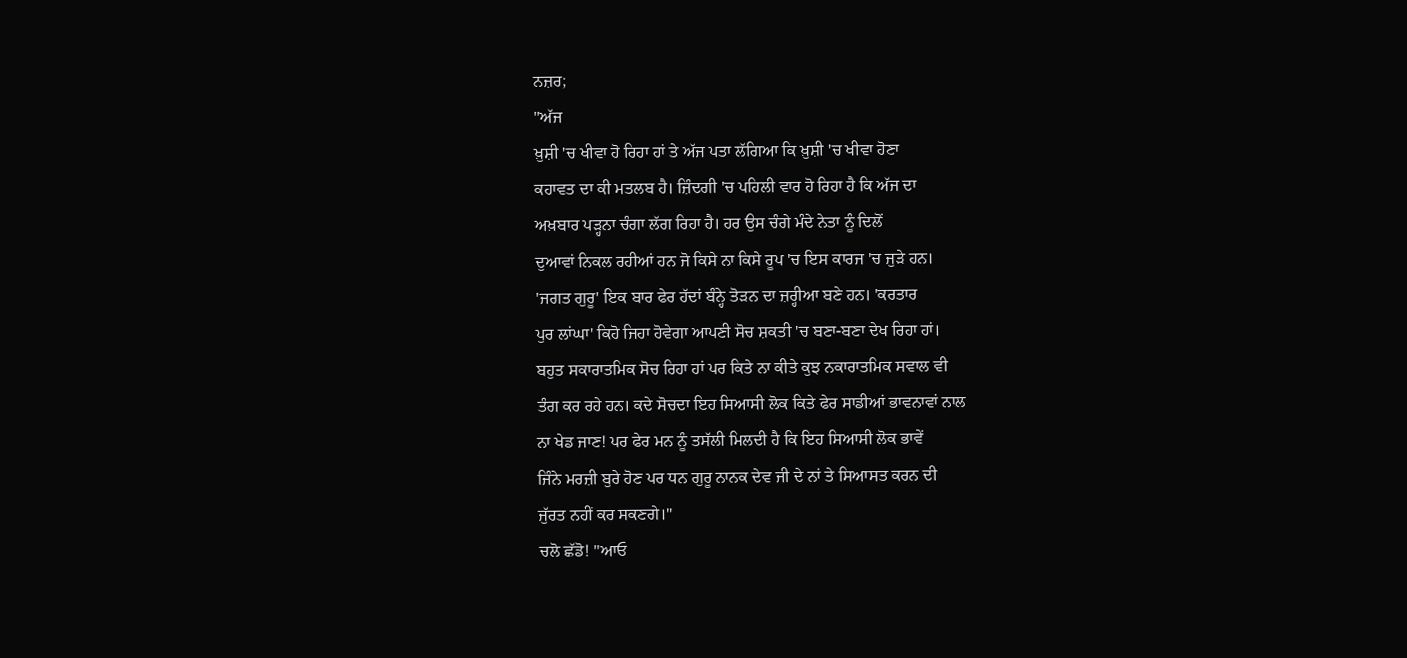ਨਜ਼ਰ;
"ਅੱਜ
ਖ਼ੁਸ਼ੀ 'ਚ ਖੀਵਾ ਹੋ ਰਿਹਾ ਹਾਂ ਤੇ ਅੱਜ ਪਤਾ ਲੱਗਿਆ ਕਿ ਖ਼ੁਸ਼ੀ 'ਚ ਖੀਵਾ ਹੋਣਾ
ਕਹਾਵਤ ਦਾ ਕੀ ਮਤਲਬ ਹੈ। ਜ਼ਿੰਦਗੀ 'ਚ ਪਹਿਲੀ ਵਾਰ ਹੋ ਰਿਹਾ ਹੈ ਕਿ ਅੱਜ ਦਾ
ਅਖ਼ਬਾਰ ਪੜ੍ਹਨਾ ਚੰਗਾ ਲੱਗ ਰਿਹਾ ਹੈ। ਹਰ ਉਸ ਚੰਗੇ ਮੰਦੇ ਨੇਤਾ ਨੂੰ ਦਿਲੋਂ
ਦੁਆਵਾਂ ਨਿਕਲ ਰਹੀਆਂ ਹਨ ਜੋ ਕਿਸੇ ਨਾ ਕਿਸੇ ਰੂਪ 'ਚ ਇਸ ਕਾਰਜ 'ਚ ਜੁੜੇ ਹਨ।
'ਜਗਤ ਗੁਰੂ' ਇਕ ਬਾਰ ਫੇਰ ਹੱਦਾਂ ਬੰਨ੍ਹੇ ਤੋੜਨ ਦਾ ਜ਼ਰ੍ਹੀਆ ਬਣੇ ਹਨ। 'ਕਰਤਾਰ
ਪੁਰ ਲਾਂਘਾ' ਕਿਹੋ ਜਿਹਾ ਹੋਵੇਗਾ ਆਪਣੀ ਸੋਚ ਸ਼ਕਤੀ 'ਚ ਬਣਾ-ਬਣਾ ਦੇਖ ਰਿਹਾ ਹਾਂ।
ਬਹੁਤ ਸਕਾਰਾਤਮਿਕ ਸੋਚ ਰਿਹਾ ਹਾਂ ਪਰ ਕਿਤੇ ਨਾ ਕੀਤੇ ਕੁਝ ਨਕਾਰਾਤਮਿਕ ਸਵਾਲ ਵੀ
ਤੰਗ ਕਰ ਰਹੇ ਹਨ। ਕਦੇ ਸੋਚਦਾ ਇਹ ਸਿਆਸੀ ਲੋਕ ਕਿਤੇ ਫੇਰ ਸਾਡੀਆਂ ਭਾਵਨਾਵਾਂ ਨਾਲ
ਨਾ ਖੇਡ ਜਾਣ! ਪਰ ਫੇਰ ਮਨ ਨੂੰ ਤਸੱਲੀ ਮਿਲਦੀ ਹੈ ਕਿ ਇਹ ਸਿਆਸੀ ਲੋਕ ਭਾਵੇਂ
ਜਿੰਨੇ ਮਰਜ਼ੀ ਬੁਰੇ ਹੋਣ ਪਰ ਧਨ ਗੁਰੂ ਨਾਨਕ ਦੇਵ ਜੀ ਦੇ ਨਾਂ ਤੇ ਸਿਆਸਤ ਕਰਨ ਦੀ
ਜੁੱਰਤ ਨਹੀਂ ਕਰ ਸਕਣਗੇ।"
ਚਲੋ ਛੱਡੋ! "ਆਓ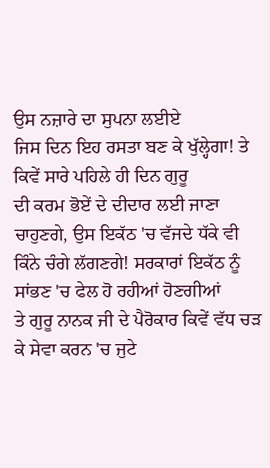ਉਸ ਨਜ਼ਾਰੇ ਦਾ ਸੁਪਨਾ ਲਈਏ
ਜਿਸ ਦਿਨ ਇਹ ਰਸਤਾ ਬਣ ਕੇ ਖੁੱਲ੍ਹੇਗਾ! ਤੇ ਕਿਵੇਂ ਸਾਰੇ ਪਹਿਲੇ ਹੀ ਦਿਨ ਗੁਰੂ
ਦੀ ਕਰਮ ਭੋਏਂ ਦੇ ਦੀਦਾਰ ਲਈ ਜਾਣਾ ਚਾਹੁਣਗੇ, ਉਸ ਇਕੱਠ 'ਚ ਵੱਜਦੇ ਧੱਕੇ ਵੀ
ਕਿੰਨੇ ਚੰਗੇ ਲੱਗਣਗੇ! ਸਰਕਾਰਾਂ ਇਕੱਠ ਨੂੰ ਸਾਂਭਣ 'ਚ ਫੇਲ ਹੋ ਰਹੀਆਂ ਹੋਣਗੀਆਂ
ਤੇ ਗੁਰੂ ਨਾਨਕ ਜੀ ਦੇ ਪੈਰੋਕਾਰ ਕਿਵੇਂ ਵੱਧ ਚੜ ਕੇ ਸੇਵਾ ਕਰਨ 'ਚ ਜੁਟੇ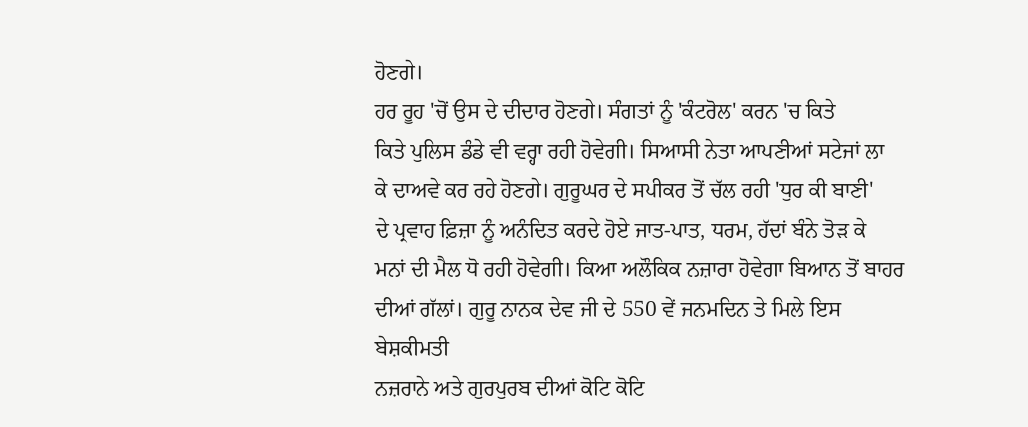ਹੋਣਗੇ।
ਹਰ ਰੂਹ 'ਚੋਂ ਉਸ ਦੇ ਦੀਦਾਰ ਹੋਣਗੇ। ਸੰਗਤਾਂ ਨੂੰ 'ਕੰਟਰੋਲ' ਕਰਨ 'ਚ ਕਿਤੇ
ਕਿਤੇ ਪੁਲਿਸ ਡੰਡੇ ਵੀ ਵਰ੍ਹਾ ਰਹੀ ਹੋਵੇਗੀ। ਸਿਆਸੀ ਨੇਤਾ ਆਪਣੀਆਂ ਸਟੇਜਾਂ ਲਾ
ਕੇ ਦਾਅਵੇ ਕਰ ਰਹੇ ਹੋਣਗੇ। ਗੁਰੂਘਰ ਦੇ ਸਪੀਕਰ ਤੋਂ ਚੱਲ ਰਹੀ 'ਧੁਰ ਕੀ ਬਾਣੀ'
ਦੇ ਪ੍ਰਵਾਹ ਫ਼ਿਜ਼ਾ ਨੂੰ ਅਨੰਦਿਤ ਕਰਦੇ ਹੋਏ ਜਾਤ-ਪਾਤ, ਧਰਮ, ਹੱਦਾਂ ਬੰਨੇ ਤੋੜ ਕੇ
ਮਨਾਂ ਦੀ ਮੈਲ ਧੋ ਰਹੀ ਹੋਵੇਗੀ। ਕਿਆ ਅਲੌਕਿਕ ਨਜ਼ਾਰਾ ਹੋਵੇਗਾ ਬਿਆਨ ਤੋਂ ਬਾਹਰ
ਦੀਆਂ ਗੱਲਾਂ। ਗੁਰੂ ਨਾਨਕ ਦੇਵ ਜੀ ਦੇ 550 ਵੇਂ ਜਨਮਦਿਨ ਤੇ ਮਿਲੇ ਇਸ ਬੇਸ਼ਕੀਮਤੀ
ਨਜ਼ਰਾਨੇ ਅਤੇ ਗੁਰਪੁਰਬ ਦੀਆਂ ਕੋਟਿ ਕੋਟਿ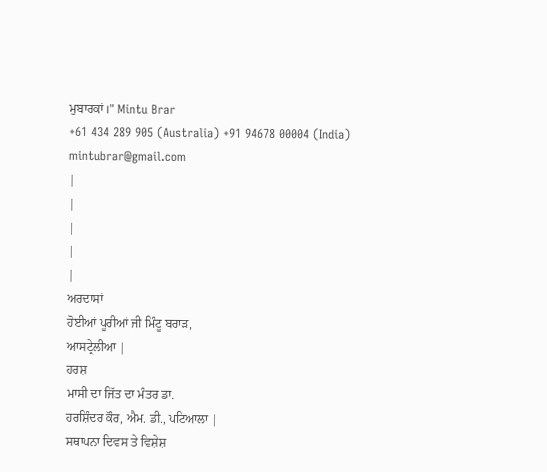ਮੁਬਾਰਕਾਂ।" Mintu Brar
+61 434 289 905 (Australia) +91 94678 00004 (India)
mintubrar@gmail.com
|
|
|
|
|
ਅਰਦਾਸਾਂ
ਹੋਈਆਂ ਪੂਰੀਆਂ ਜੀ ਮਿੰਟੂ ਬਰਾੜ,
ਆਸਟ੍ਰੇਲੀਆ |
ਹਰਸ਼
ਮਾਸੀ ਦਾ ਜਿੱਤ ਦਾ ਮੰਤਰ ਡਾ.
ਹਰਸ਼ਿੰਦਰ ਕੌਰ, ਐਮ. ਡੀ., ਪਟਿਆਲਾ |
ਸਥਾਪਨਾ ਦਿਵਸ ਤੇ ਵਿਸ਼ੇਸ਼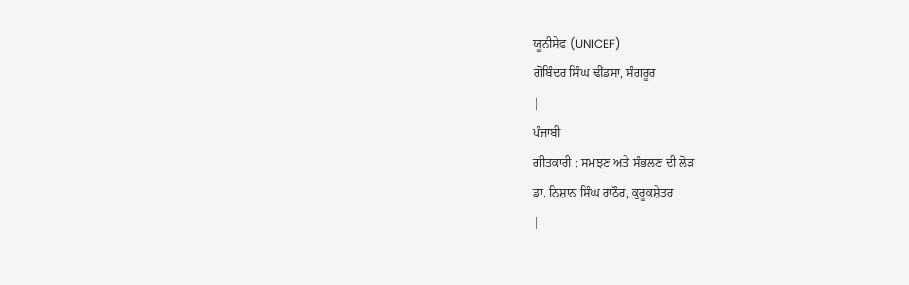ਯੂਨੀਸੇਫ (UNICEF)
ਗੋਬਿੰਦਰ ਸਿੰਘ ਢੀਂਡਸਾ, ਸੰਗਰੂਰ
|
ਪੰਜਾਬੀ
ਗੀਤਕਾਰੀ : ਸਮਝਣ ਅਤੇ ਸੰਭਲਣ ਦੀ ਲੋੜ
ਡਾ. ਨਿਸ਼ਾਨ ਸਿੰਘ ਰਾਠੌਰ, ਕੁਰੂਕਸ਼ੇਤਰ
|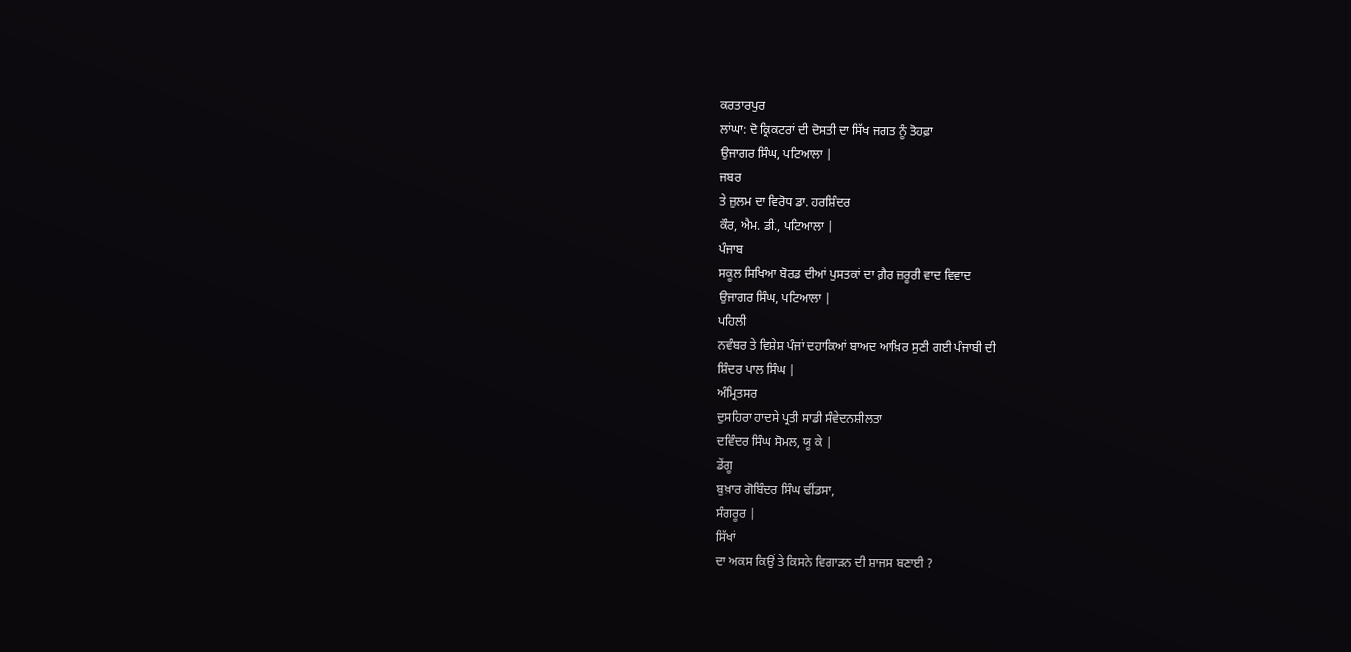ਕਰਤਾਰਪੁਰ
ਲਾਂਘਾ: ਦੋ ਕ੍ਰਿਕਟਰਾਂ ਦੀ ਦੋਸਤੀ ਦਾ ਸਿੱਖ ਜਗਤ ਨੂੰ ਤੋਹਫ਼ਾ
ਉਜਾਗਰ ਸਿੰਘ, ਪਟਿਆਲਾ |
ਜਬਰ
ਤੇ ਜ਼ੁਲਮ ਦਾ ਵਿਰੋਧ ਡਾ. ਹਰਸ਼ਿੰਦਰ
ਕੌਰ, ਐਮ. ਡੀ., ਪਟਿਆਲਾ |
ਪੰਜਾਬ
ਸਕੂਲ ਸਿਖਿਆ ਬੋਰਡ ਦੀਆਂ ਪੁਸਤਕਾਂ ਦਾ ਗ਼ੈਰ ਜ਼ਰੂਰੀ ਵਾਦ ਵਿਵਾਦ
ਉਜਾਗਰ ਸਿੰਘ, ਪਟਿਆਲਾ |
ਪਹਿਲੀ
ਨਵੰਬਰ ਤੇ ਵਿਸ਼ੇਸ਼ ਪੰਜਾਂ ਦਹਾਕਿਆਂ ਬਾਅਦ ਆਖ਼ਿਰ ਸੁਣੀ ਗਈ ਪੰਜਾਬੀ ਦੀ
ਸ਼ਿੰਦਰ ਪਾਲ ਸਿੰਘ |
ਅੰਮ੍ਰਿਤਸਰ
ਦੁਸਹਿਰਾ ਹਾਦਸੇ ਪ੍ਰਤੀ ਸਾਡੀ ਸੰਵੇਦਨਸ਼ੀਲਤਾ
ਦਵਿੰਦਰ ਸਿੰਘ ਸੋਮਲ, ਯੂ ਕੇ |
ਡੇਂਗੂ
ਬੁਖ਼ਾਰ ਗੋਬਿੰਦਰ ਸਿੰਘ ਢੀਂਡਸਾ,
ਸੰਗਰੂਰ |
ਸਿੱਖਾਂ
ਦਾ ਅਕਸ ਕਿਉਂ ਤੇ ਕਿਸਨੇ ਵਿਗਾੜਨ ਦੀ ਸ਼ਾਜਸ ਬਣਾਈ ?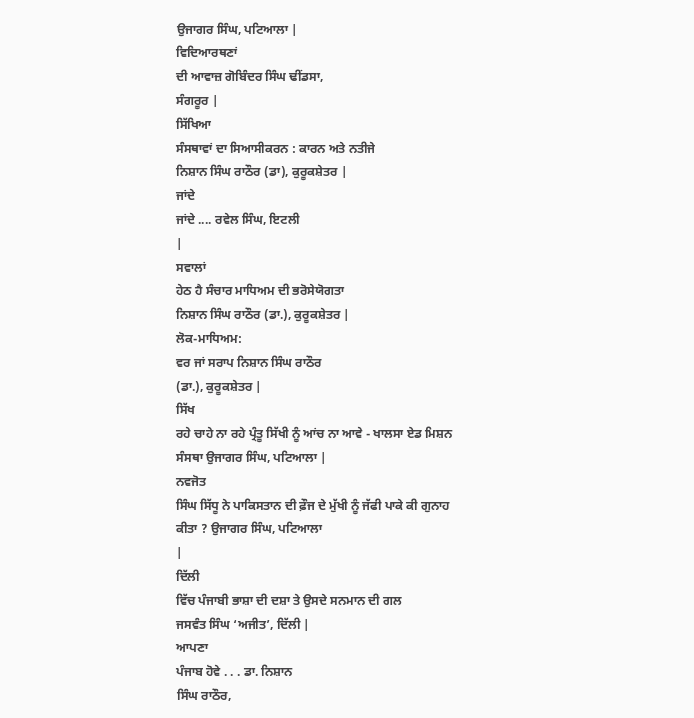ਉਜਾਗਰ ਸਿੰਘ, ਪਟਿਆਲਾ |
ਵਿਦਿਆਰਥਣਾਂ
ਦੀ ਆਵਾਜ਼ ਗੋਬਿੰਦਰ ਸਿੰਘ ਢੀਂਡਸਾ,
ਸੰਗਰੂਰ |
ਸਿੱਖਿਆ
ਸੰਸਥਾਵਾਂ ਦਾ ਸਿਆਸੀਕਰਨ : ਕਾਰਨ ਅਤੇ ਨਤੀਜੇ
ਨਿਸ਼ਾਨ ਸਿੰਘ ਰਾਠੌਰ (ਡਾ), ਕੁਰੂਕਸ਼ੇਤਰ |
ਜਾਂਦੇ
ਜਾਂਦੇ .... ਰਵੇਲ ਸਿੰਘ, ਇਟਲੀ
|
ਸਵਾਲਾਂ
ਹੇਠ ਹੈ ਸੰਚਾਰ ਮਾਧਿਅਮ ਦੀ ਭਰੋਸੇਯੋਗਤਾ
ਨਿਸ਼ਾਨ ਸਿੰਘ ਰਾਠੌਰ (ਡਾ.), ਕੁਰੂਕਸ਼ੇਤਰ |
ਲੋਕ-ਮਾਧਿਅਮ:
ਵਰ ਜਾਂ ਸਰਾਪ ਨਿਸ਼ਾਨ ਸਿੰਘ ਰਾਠੌਰ
(ਡਾ.), ਕੁਰੂਕਸ਼ੇਤਰ |
ਸਿੱਖ
ਰਹੇ ਚਾਹੇ ਨਾ ਰਹੇ ਪ੍ਰੰਤੂ ਸਿੱਖੀ ਨੂੰ ਆਂਚ ਨਾ ਆਵੇ - ਖਾਲਸਾ ਏਡ ਮਿਸ਼ਨ
ਸੰਸਥਾ ਉਜਾਗਰ ਸਿੰਘ, ਪਟਿਆਲਾ |
ਨਵਜੋਤ
ਸਿੰਘ ਸਿੱਧੂ ਨੇ ਪਾਕਿਸਤਾਨ ਦੀ ਫ਼ੌਜ ਦੇ ਮੁੱਖੀ ਨੂੰ ਜੱਫੀ ਪਾਕੇ ਕੀ ਗੁਨਾਹ
ਕੀਤਾ ? ਉਜਾਗਰ ਸਿੰਘ, ਪਟਿਆਲਾ
|
ਦਿੱਲੀ
ਵਿੱਚ ਪੰਜਾਬੀ ਭਾਸ਼ਾ ਦੀ ਦਸ਼ਾ ਤੇ ਉਸਦੇ ਸਨਮਾਨ ਦੀ ਗਲ
ਜਸਵੰਤ ਸਿੰਘ ‘ਅਜੀਤ’, ਦਿੱਲੀ |
ਆਪਣਾ
ਪੰਜਾਬ ਹੋਵੇ . . . ਡਾ. ਨਿਸ਼ਾਨ
ਸਿੰਘ ਰਾਠੌਰ,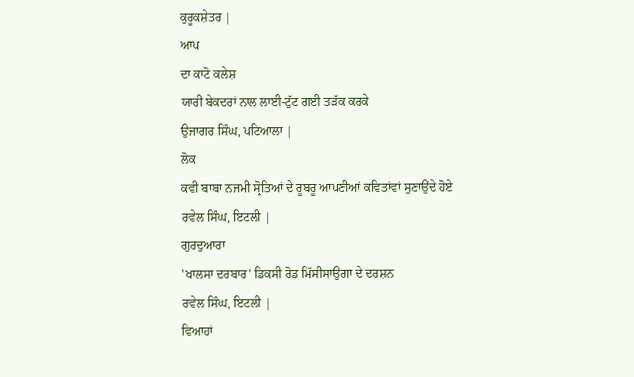ਕੁਰੂਕਸ਼ੇਤਰ |
ਆਪ
ਦਾ ਕਾਟੋ ਕਲੇਸ਼
ਯਾਰੀ ਬੇਕਦਰਾਂ ਨਾਲ ਲਾਈ-ਟੁੱਟ ਗਈ ਤੜੱਕ ਕਰਕੇ
ਉਜਾਗਰ ਸਿੰਘ, ਪਟਿਆਲਾ |
ਲੋਕ
ਕਵੀ ਬਾਬਾ ਨਜਮੀ ਸ੍ਰੋਤਿਆਂ ਦੇ ਰੂਬਰੂ ਆਪਣੀਆਂ ਕਵਿਤਾਂਵਾਂ ਸੁਣਾਉਂਦੇ ਹੋਏ
ਰਵੇਲ ਸਿੰਘ, ਇਟਲੀ |
ਗੁਰਦੁਆਰਾ
'ਖਾਲਸਾ ਦਰਬਾਰ' ਡਿਕਸੀ ਰੋਡ ਮਿੱਸੀਸਾਉਗਾ ਦੇ ਦਰਸ਼ਨ
ਰਵੇਲ ਸਿੰਘ, ਇਟਲੀ |
ਵਿਆਹਾਂ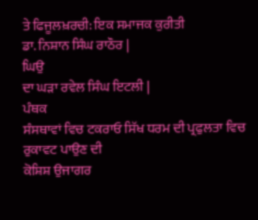ਤੇ ਫਿਜੂਲਖ਼ਰਚੀ: ਇਕ ਸਮਾਜਕ ਕੁਰੀਤੀ
ਡਾ. ਨਿਸ਼ਾਨ ਸਿੰਘ ਰਾਠੌਰ |
ਘਿਉ
ਦਾ ਘੜਾ ਰਵੇਲ ਸਿੰਘ ਇਟਲੀ |
ਪੰਥਕ
ਸੰਸਥਾਵਾਂ ਵਿਚ ਟਕਰਾਓ ਸਿੱਖ ਧਰਮ ਦੀ ਪ੍ਰਫੁਲਤਾ ਵਿਚ ਰੁਕਾਵਟ ਪਾਉਣ ਦੀ
ਕੋਸ਼ਿਸ਼ ਉਜਾਗਰ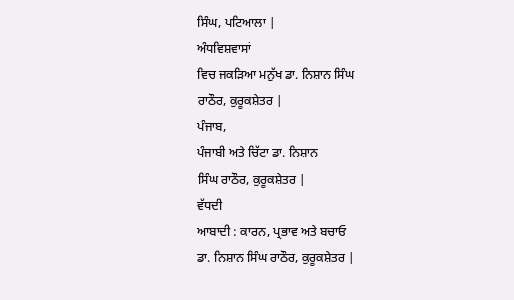ਸਿੰਘ, ਪਟਿਆਲਾ |
ਅੰਧਵਿਸ਼ਵਾਸਾਂ
ਵਿਚ ਜਕੜਿਆ ਮਨੁੱਖ ਡਾ. ਨਿਸ਼ਾਨ ਸਿੰਘ
ਰਾਠੌਰ, ਕੁਰੂਕਸ਼ੇਤਰ |
ਪੰਜਾਬ,
ਪੰਜਾਬੀ ਅਤੇ ਚਿੱਟਾ ਡਾ. ਨਿਸ਼ਾਨ
ਸਿੰਘ ਰਾਠੌਰ, ਕੁਰੂਕਸ਼ੇਤਰ |
ਵੱਧਦੀ
ਆਬਾਦੀ : ਕਾਰਨ, ਪ੍ਰਭਾਵ ਅਤੇ ਬਚਾਓ
ਡਾ. ਨਿਸ਼ਾਨ ਸਿੰਘ ਰਾਠੌਰ, ਕੁਰੂਕਸ਼ੇਤਰ |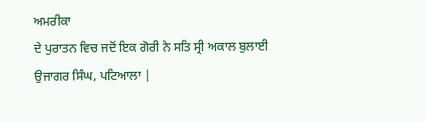ਅਮਰੀਕਾ
ਦੇ ਪੁਰਾਤਨ ਵਿਚ ਜਦੋਂ ਇਕ ਗੋਰੀ ਨੇ ਸਤਿ ਸ੍ਰੀ ਅਕਾਲ ਬੁਲਾਈ
ਉਜਾਗਰ ਸਿੰਘ, ਪਟਿਆਲਾ |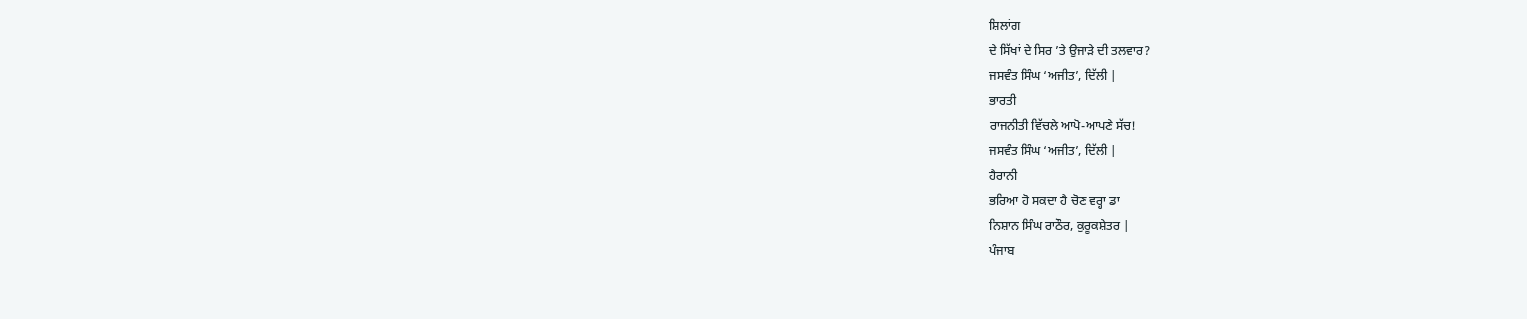ਸ਼ਿਲਾਂਗ
ਦੇ ਸਿੱਖਾਂ ਦੇ ਸਿਰ ’ਤੇ ਉਜਾੜੇ ਦੀ ਤਲਵਾਰ?
ਜਸਵੰਤ ਸਿੰਘ ‘ਅਜੀਤ’, ਦਿੱਲੀ |
ਭਾਰਤੀ
ਰਾਜਨੀਤੀ ਵਿੱਚਲੇ ਆਪੋ-ਆਪਣੇ ਸੱਚ!
ਜਸਵੰਤ ਸਿੰਘ ‘ਅਜੀਤ’, ਦਿੱਲੀ |
ਹੈਰਾਨੀ
ਭਰਿਆ ਹੋ ਸਕਦਾ ਹੈ ਚੋਣ ਵਰ੍ਹਾ ਡਾ
ਨਿਸ਼ਾਨ ਸਿੰਘ ਰਾਠੌਰ, ਕੁਰੂਕਸ਼ੇਤਰ |
ਪੰਜਾਬ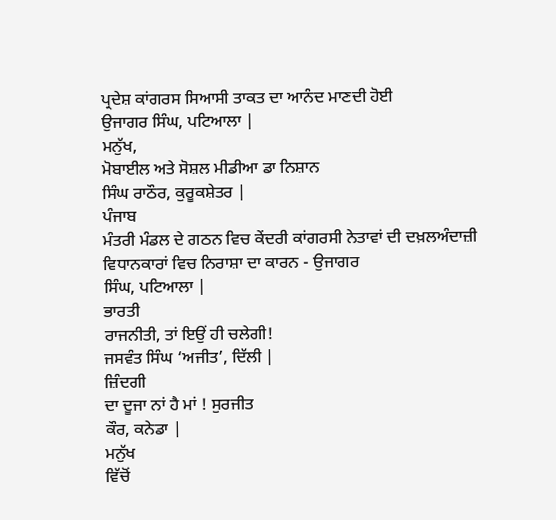ਪ੍ਰਦੇਸ਼ ਕਾਂਗਰਸ ਸਿਆਸੀ ਤਾਕਤ ਦਾ ਆਨੰਦ ਮਾਣਦੀ ਹੋਈ
ਉਜਾਗਰ ਸਿੰਘ, ਪਟਿਆਲਾ |
ਮਨੁੱਖ,
ਮੋਬਾਈਲ ਅਤੇ ਸੋਸ਼ਲ ਮੀਡੀਆ ਡਾ ਨਿਸ਼ਾਨ
ਸਿੰਘ ਰਾਠੌਰ, ਕੁਰੂਕਸ਼ੇਤਰ |
ਪੰਜਾਬ
ਮੰਤਰੀ ਮੰਡਲ ਦੇ ਗਠਨ ਵਿਚ ਕੇਂਦਰੀ ਕਾਂਗਰਸੀ ਨੇਤਾਵਾਂ ਦੀ ਦਖ਼ਲਅੰਦਾਜ਼ੀ
ਵਿਧਾਨਕਾਰਾਂ ਵਿਚ ਨਿਰਾਸ਼ਾ ਦਾ ਕਾਰਨ - ਉਜਾਗਰ
ਸਿੰਘ, ਪਟਿਆਲਾ |
ਭਾਰਤੀ
ਰਾਜਨੀਤੀ, ਤਾਂ ਇਉਂ ਹੀ ਚਲੇਗੀ!
ਜਸਵੰਤ ਸਿੰਘ ‘ਅਜੀਤ’, ਦਿੱਲੀ |
ਜ਼ਿੰਦਗੀ
ਦਾ ਦੂਜਾ ਨਾਂ ਹੈ ਮਾਂ ! ਸੁਰਜੀਤ
ਕੌਰ, ਕਨੇਡਾ |
ਮਨੁੱਖ
ਵਿੱਚੋਂ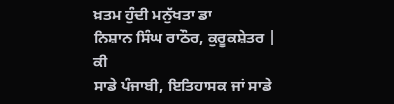ਖ਼ਤਮ ਹੁੰਦੀ ਮਨੁੱਖਤਾ ਡਾ
ਨਿਸ਼ਾਨ ਸਿੰਘ ਰਾਠੌਰ, ਕੁਰੂਕਸ਼ੇਤਰ |
ਕੀ
ਸਾਡੇ ਪੰਜਾਬੀ, ਇਤਿਹਾਸਕ ਜਾਂ ਸਾਡੇ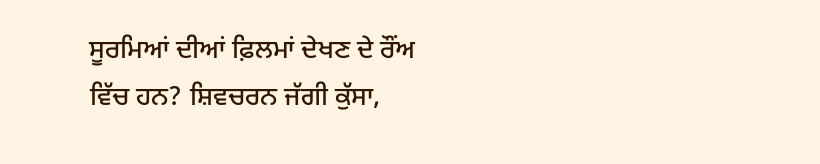ਸੂਰਮਿਆਂ ਦੀਆਂ ਫ਼ਿਲਮਾਂ ਦੇਖਣ ਦੇ ਰੌਂਅ
ਵਿੱਚ ਹਨ? ਸ਼ਿਵਚਰਨ ਜੱਗੀ ਕੁੱਸਾ,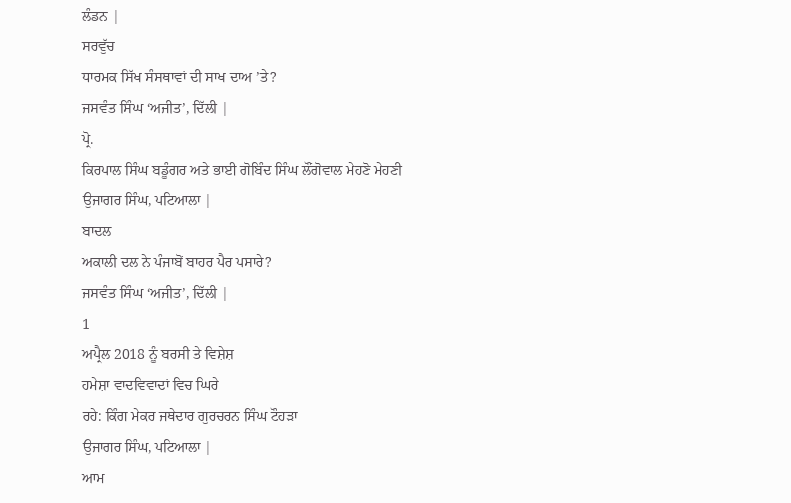ਲੰਡਨ |
ਸਰਵੁੱਚ
ਧਾਰਮਕ ਸਿੱਖ ਸੰਸਥਾਵਾਂ ਦੀ ਸਾਖ ਦਾਅ ’ਤੇ?
ਜਸਵੰਤ ਸਿੰਘ ‘ਅਜੀਤ’, ਦਿੱਲੀ |
ਪ੍ਰੋ.
ਕਿਰਪਾਲ ਸਿੰਘ ਬਡੂੰਗਰ ਅਤੇ ਭਾਈ ਗੋਬਿੰਦ ਸਿੰਘ ਲੌਂਗੋਵਾਲ ਮੇਹਣੋ ਮੇਹਣੀ
ਉਜਾਗਰ ਸਿੰਘ, ਪਟਿਆਲਾ |
ਬਾਦਲ
ਅਕਾਲੀ ਦਲ ਨੇ ਪੰਜਾਬੋਂ ਬਾਹਰ ਪੈਰ ਪਸਾਰੇ?
ਜਸਵੰਤ ਸਿੰਘ ‘ਅਜੀਤ’, ਦਿੱਲੀ |
1
ਅਪ੍ਰੈਲ 2018 ਨੂੰ ਬਰਸੀ ਤੇ ਵਿਸ਼ੇਸ਼
ਹਮੇਸ਼ਾ ਵਾਦਵਿਵਾਦਾਂ ਵਿਚ ਘਿਰੇ
ਰਹੇ: ਕਿੰਗ ਮੇਕਰ ਜਥੇਦਾਰ ਗੁਰਚਰਨ ਸਿੰਘ ਟੌਹੜਾ
ਉਜਾਗਰ ਸਿੰਘ, ਪਟਿਆਲਾ |
ਆਮ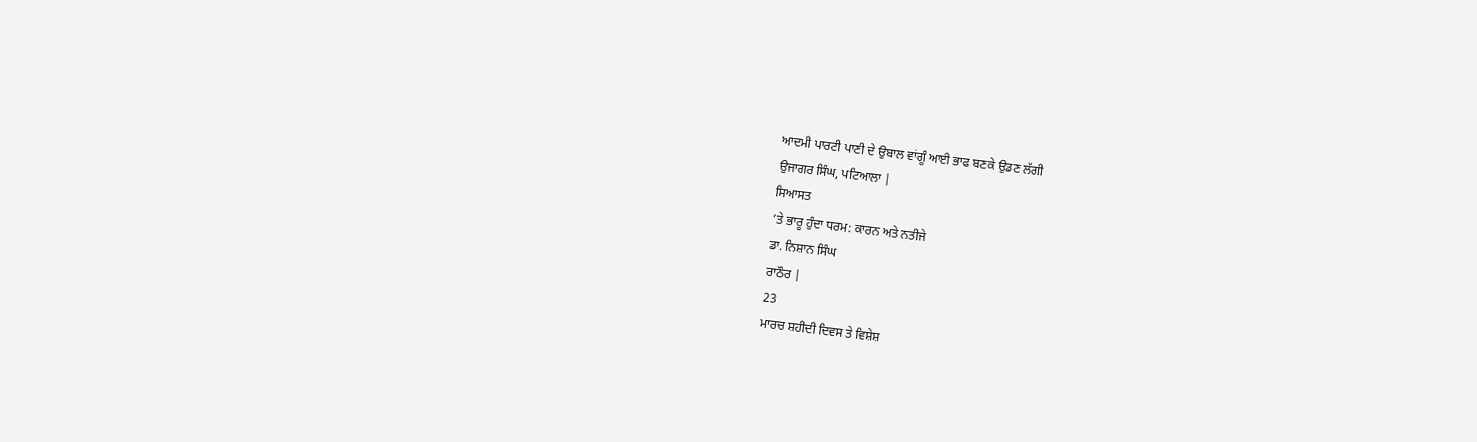ਆਦਮੀ ਪਾਰਟੀ ਪਾਣੀ ਦੇ ਉਬਾਲ ਵਾਂਗੂੰ ਆਈ ਭਾਫ ਬਣਕੇ ਉਡਣ ਲੱਗੀ
ਉਜਾਗਰ ਸਿੰਘ, ਪਟਿਆਲਾ |
ਸਿਆਸਤ
’ਤੇ ਭਾਰੂ ਹੁੰਦਾ ਧਰਮ: ਕਾਰਨ ਅਤੇ ਨਤੀਜੇ
ਡਾ. ਨਿਸ਼ਾਨ ਸਿੰਘ
ਰਾਠੌਰ |
23
ਮਾਰਚ ਸ਼ਹੀਦੀ ਦਿਵਸ ਤੇ ਵਿਸ਼ੇਸ਼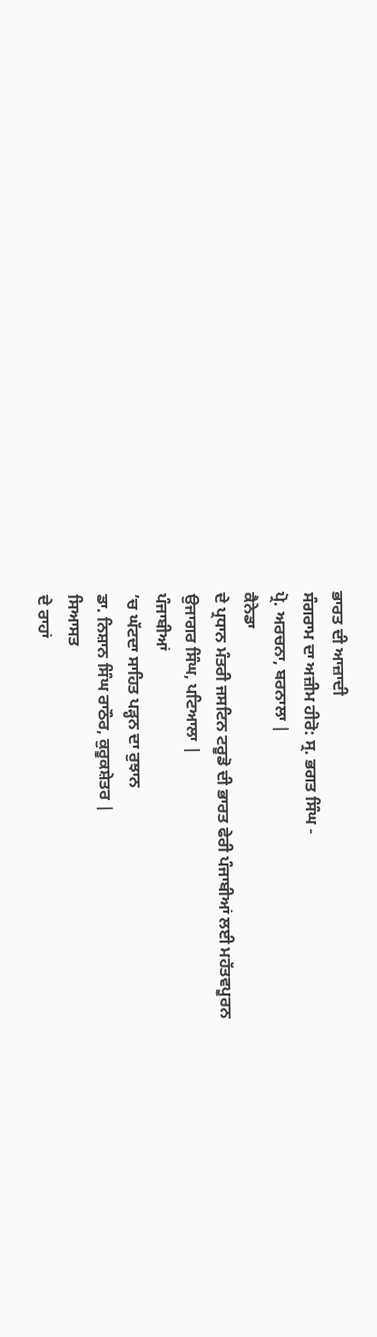ਭਾਰਤ ਦੀ ਆਜ਼ਾਦੀ
ਸੰਗਰਾਮ ਦਾ ਅਜ਼ੀਮ ਹੀਰੋ: ਸ੍ਰ. ਭਗਤ ਸਿੰਘ -
ਪ੍ਰੋ. ਅਰਚਨਾ, ਬਰਨਾਲਾ |
ਕੈਨੇਡਾ
ਦੇ ਪ੍ਰਧਾਨ ਮੰਤਰੀ ਜਸਟਿਨ ਟਰੂਡੋ ਦੀ ਭਾਰਤ ਫੇਰੀ ਪੰਜਾਬੀਆਂ ਲਈ ਮਹੱਤਵਪੂਰਨ
ਉਜਾਗਰ ਸਿੰਘ, ਪਟਿਆਲਾ |
ਪੰਜਾਬੀਆਂ
’ਚ ਘੱਟਦਾ ਸਾਹਿਤ ਪੜ੍ਹਨ ਦਾ ਰੁਝਾਨ
ਡਾ. ਨਿਸ਼ਾਨ ਸਿੰਘ ਰਾਠੌਰ, ਕੁਰੂਕਸ਼ੇਤਰ |
ਸਿਆਸਤ
ਦੇ ਰਾਹਾਂ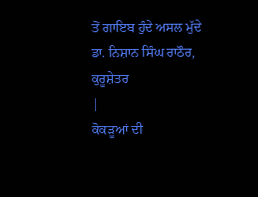ਤੋਂ ਗਾਇਬ ਹੁੰਦੇ ਅਸਲ ਮੁੱਦੇ
ਡਾ. ਨਿਸ਼ਾਨ ਸਿੰਘ ਰਾਠੌਰ, ਕੁਰੂਸ਼ੇਤਰ
|
ਕੋਕੜੂਆਂ ਦੀ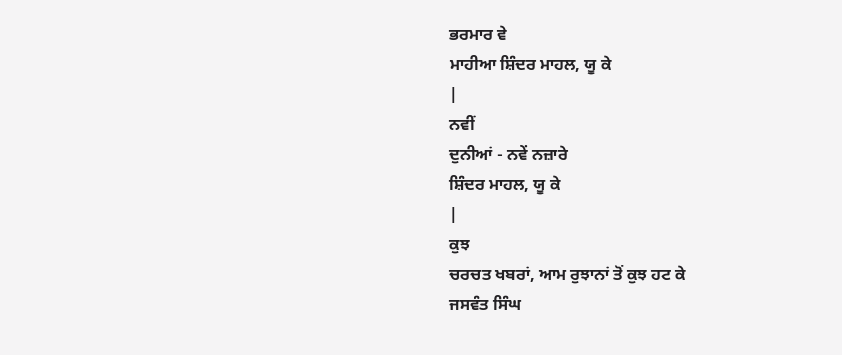ਭਰਮਾਰ ਵੇ
ਮਾਹੀਆ ਸ਼ਿੰਦਰ ਮਾਹਲ, ਯੂ ਕੇ
|
ਨਵੀਂ
ਦੁਨੀਆਂ - ਨਵੇਂ ਨਜ਼ਾਰੇ
ਸ਼ਿੰਦਰ ਮਾਹਲ, ਯੂ ਕੇ
|
ਕੁਝ
ਚਰਚਤ ਖਬਰਾਂ, ਆਮ ਰੁਝਾਨਾਂ ਤੋਂ ਕੁਝ ਹਟ ਕੇ
ਜਸਵੰਤ ਸਿੰਘ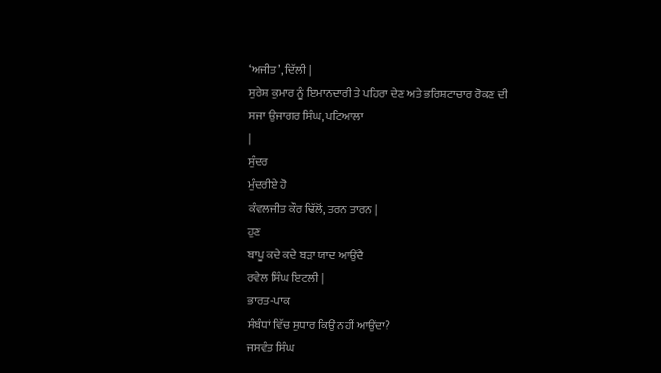‘ਅਜੀਤ’, ਦਿੱਲੀ |
ਸੁਰੇਸ਼ ਕੁਮਾਰ ਨੂੰ ਇਮਾਨਦਾਰੀ ਤੇ ਪਹਿਰਾ ਦੇਣ ਅਤੇ ਭਰਿਸ਼ਟਾਚਾਰ ਰੋਕਣ ਦੀ
ਸਜਾ ਉਜਾਗਰ ਸਿੰਘ, ਪਟਿਆਲਾ
|
ਸੁੰਦਰ
ਮੁੰਦਰੀਏ ਹੋ
ਕੰਵਲਜੀਤ ਕੌਰ ਢਿੱਲੋਂ, ਤਰਨ ਤਾਰਨ |
ਹੁਣ
ਬਾਪੂ ਕਦੇ ਕਦੇ ਬੜਾ ਯਾਦ ਆਉਂਦੈ
ਰਵੇਲ ਸਿੰਘ ਇਟਲੀ |
ਭਾਰਤ-ਪਾਕ
ਸੰਬੰਧਾਂ ਵਿੱਚ ਸੁਧਾਰ ਕਿਉਂ ਨਹੀਂ ਆਉਂਦਾ?
ਜਸਵੰਤ ਸਿੰਘ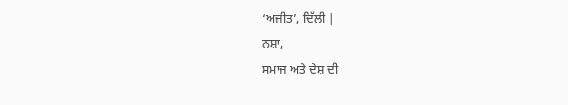‘ਅਜੀਤ’, ਦਿੱਲੀ |
ਨਸ਼ਾ,
ਸਮਾਜ ਅਤੇ ਦੇਸ਼ ਦੀ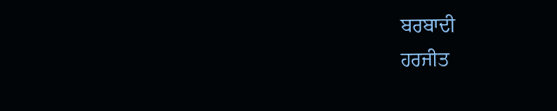ਬਰਬਾਦੀ
ਹਰਜੀਤ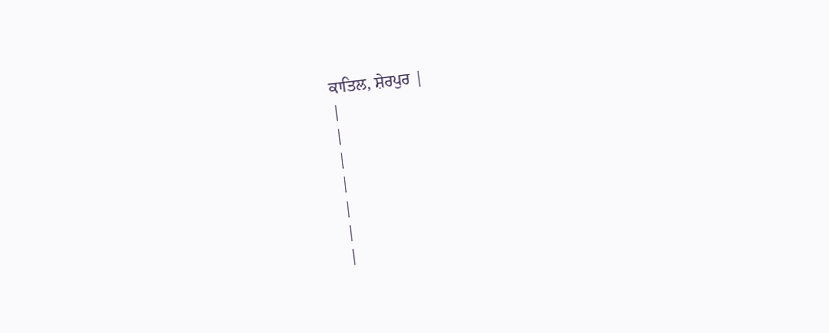ਕਾਤਿਲ, ਸ਼ੇਰਪੁਰ |
|
|
|
|
|
|
|